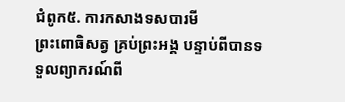ជំពូក៥. ការកសាងទសបារមី
ព្រះពោធិសត្វ គ្រប់ព្រះអង្គ បន្ទាប់ពីបានទទួលព្យាករណ៍ពី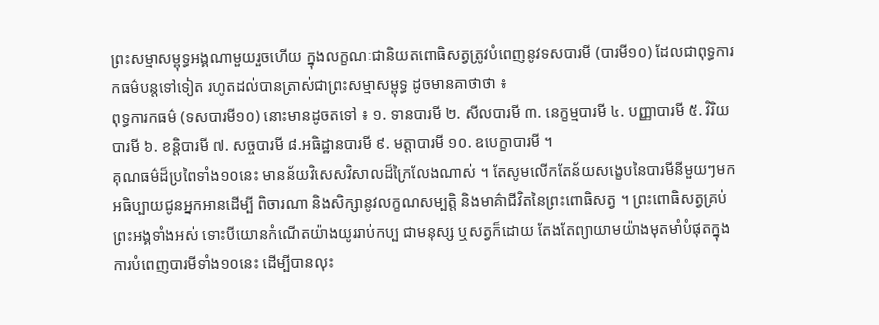ព្រះសម្មាសម្ពុទ្ធអង្គណាមួយរួចហើយ ក្នុងលក្ខណៈជានិយតពោធិសត្វត្រូវបំពេញនូវទសបារមី (បារមី១០) ដែលជាពុទ្ធការកធម៌បន្តទៅទៀត រហូតដល់បានត្រាស់ជាព្រះសម្មាសម្ពុទ្ធ ដូចមានគាថាថា ៖
ពុទ្ធការកធម៌ (ទសបារមី១០) នោះមានដូចតទៅ ៖ ១. ទានបារមី ២. សីលបារមី ៣. នេក្ខម្មបារមី ៤. បញ្ញាបារមី ៥. វិរិយបារមី ៦. ខន្តិបារមី ៧. សច្ចបារមី ៨.អធិដ្ឋានបារមី ៩. មត្តាបារមី ១០. ឧបេក្ខាបារមី ។
គុណធម៌ដ៏ប្រពៃទាំង១០នេះ មានន័យវិសេសវិសាលដ៏ក្រៃលែងណាស់ ។ តែសូមលើកតែន័យសង្ខេបនៃបារមីនីមួយៗមកអធិប្បាយជូនអ្នកអានដើម្បី ពិចារណា និងសិក្សានូវលក្ខណសម្បត្តិ និងមាគ៌ាជីវិតនៃព្រះពោធិសត្វ ។ ព្រះពោធិសត្វគ្រប់ព្រះអង្គទាំងអស់ ទោះបីយោនកំណើតយ៉ាងយូររាប់កប្ប ជាមនុស្ស ឬសត្វក៏ដោយ តែងតែព្យាយាមយ៉ាងមុតមាំបំផុតក្នុងការបំពេញបារមីទាំង១០នេះ ដើម្បីបានលុះ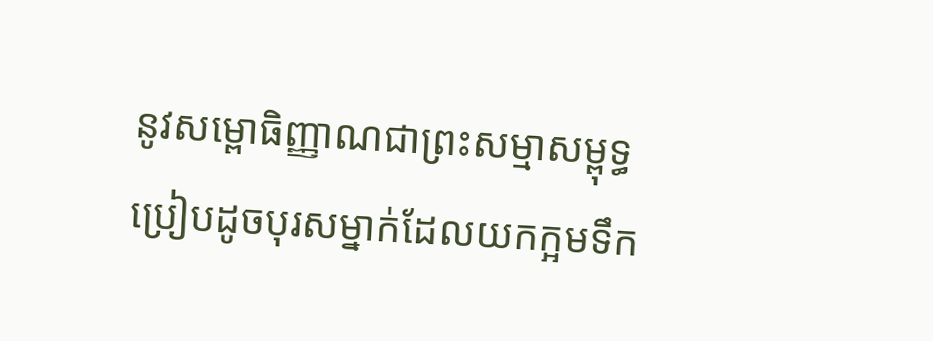នូវសម្ពោធិញ្ញាណជាព្រះសម្មាសម្ពុទ្ធ ប្រៀបដូចបុរសម្នាក់ដែលយកក្អមទឹក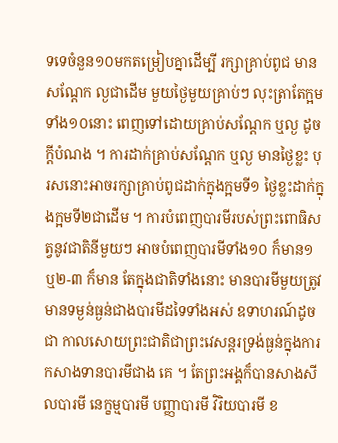ទទេចំនួន១០មកតម្រៀបគ្នាដើម្បី រក្សាគ្រាប់ពូជ មានសណ្ដែក ល្ងជាដើម មួយថ្ងៃមួយគ្រាប់ៗ លុះត្រាតែក្អមទាំង១០នោះ ពេញទៅដោយគ្រាប់សណ្ដែក ឬល្ង ដូចក្ដីបំណង ។ ការដាក់គ្រាប់សណ្ដែក ឬល្ង មានថ្ងៃខ្លះ បុរសនោះអាចរក្សាគ្រាប់ពូជដាក់ក្នុងក្អមទី១ ថ្ងៃខ្លះដាក់ក្នុងក្អមទី២ជាដើម ។ ការបំពេញបារមីរបស់ព្រះពោធិសត្វនូវជាតិនីមួយៗ អាចបំពេញបារមីទាំង១០ ក៏មាន១ ឬ២-៣ ក៏មាន តែក្នុងជាតិទាំងនោះ មានបារមីមួយត្រូវមានទម្ងន់ធ្ងន់ជាងបារមីដទៃទាំងអស់ ឧទាហរណ៍ដូចជា កាលសោយព្រះជាតិជាព្រះវេសន្ដរទ្រង់ធ្ងន់ក្នុងការកសាងទានបារមីជាង គេ ។ តែព្រះអង្គក៏បានសាងសីលបារមី នេក្ខម្មបារមី បញ្ញាបារមី វិរិយបារមី ខ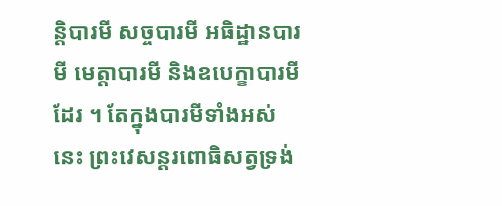ន្តិបារមី សច្ចបារមី អធិដ្ឋានបារមី មេត្តាបារមី និងឧបេក្ខាបារមីដែរ ។ តែក្នុងបារមីទាំងអស់នេះ ព្រះវេសន្ដរពោធិសត្វទ្រង់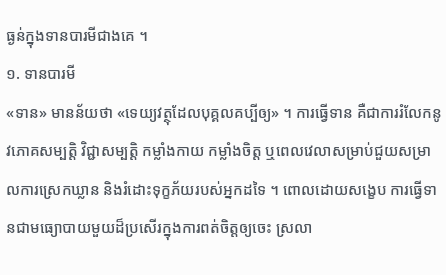ធ្ងន់ក្នុងទានបារមីជាងគេ ។
១. ទានបារមី
«ទាន» មានន័យថា «ទេយ្យវត្ថុដែលបុគ្គលគប្បីឲ្យ» ។ ការធ្វើទាន គឺជាការរំលែកនូវភោគសម្បត្តិ វិជ្ជាសម្បត្តិ កម្លាំងកាយ កម្លាំងចិត្ត ឬពេលវេលាសម្រាប់ជួយសម្រាលការស្រេកឃ្លាន និងរំដោះទុក្ខភ័យរបស់អ្នកដទៃ ។ ពោលដោយសង្ខេប ការធ្វើទានជាមធ្យោបាយមួយដ៏ប្រសើរក្នុងការពត់ចិត្តឲ្យចេះ ស្រលា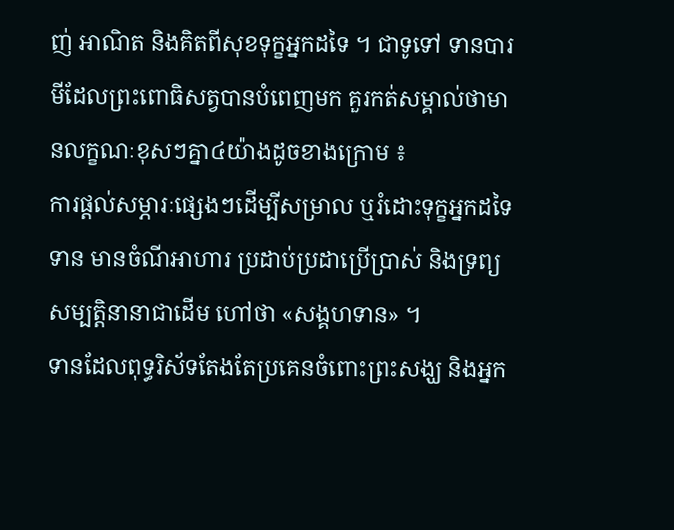ញ់ អាណិត និងគិតពីសុខទុក្ខអ្នកដទៃ ។ ជាទូទៅ ទានបារមីដែលព្រះពោធិសត្វបានបំពេញមក គួរកត់សម្គាល់ថាមានលក្ខណៈខុសៗគ្នា៤យ៉ាងដូចខាងក្រោម ៖
ការផ្ដល់សម្ភារៈផ្សេងៗដើម្បីសម្រាល ឬរំដោះទុក្ខអ្នកដទៃ ទាន មានចំណីអាហារ ប្រដាប់ប្រដាប្រើប្រាស់ និងទ្រព្យសម្បត្តិនានាជាដើម ហៅថា «សង្គហទាន» ។
ទានដែលពុទ្ធរិស័ទតែងតែប្រគេនចំពោះព្រះសង្ឃ និងអ្នក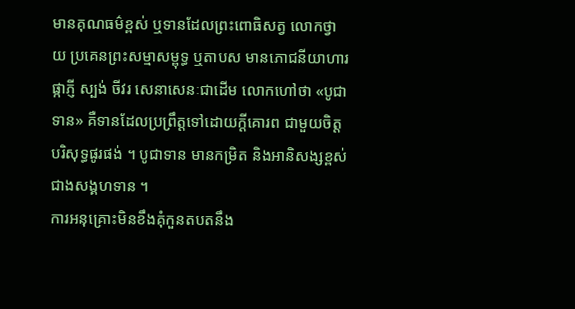មានគុណធម៌ខ្ពស់ ឬទានដែលព្រះពោធិសត្វ លោកថ្វាយ ប្រគេនព្រះសម្មាសម្ពុទ្ធ ឬតាបស មានភោជនីយាហារ ផ្កាភ្ញី ស្បង់ ចីវរ សេនាសេនៈជាដើម លោកហៅថា «បូជាទាន» គឺទានដែលប្រព្រឹត្តទៅដោយក្ដីគោរព ជាមួយចិត្តបរិសុទ្ធផូរផង់ ។ បូជាទាន មានកម្រិត និងអានិសង្សខ្ពស់ជាងសង្គហទាន ។
ការអនុគ្រោះមិនខឹងគុំកួនតបតនឹង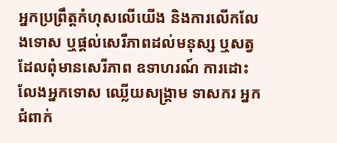អ្នកប្រព្រឹត្តកំហុសលើយើង និងការលើកលែងទោស ឬផ្ដល់សេរីភាពដល់មនុស្ស ឬសត្វដែលពុំមានសេរីភាព ឧទាហរណ៍ ការដោះលែងអ្នកទោស ឈ្លើយសង្គ្រាម ទាសករ អ្នកជំពាក់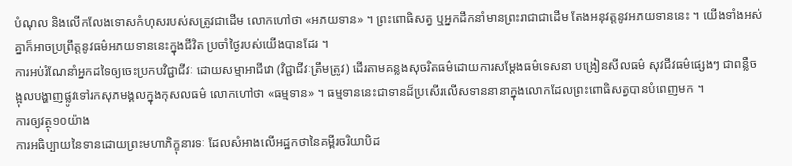បំណុល និងលើកលែងទោសកំហុសរបស់សត្រូវជាដើម លោកហៅថា «អភយទាន» ។ ព្រះពោធិសត្វ ឬអ្នកដឹកនាំមានព្រះរាជាជាដើម តែងអនុវត្តនូវអភយទាននេះ ។ យើងទាំងអស់គ្នាក៏អាចប្រព្រឹត្តនូវធម៌អភយទាននេះក្នុងជីវិត ប្រចាំថ្ងៃរបស់យើងបានដែរ ។
ការអប់រំណែនាំអ្នកដទៃឲ្យចេះប្រកបវិជ្ជាជីវៈ ដោយសម្មាអាជីវោ (វិជ្ជាជីវៈត្រឹមត្រូវ) ដើរតាមគន្លងសុចរិតធម៌ដោយការសម្ដែងធម៌ទេសនា បង្រៀនសីលធម៌ សុវជីវធម៌ផ្សេងៗ ជាពន្លឺចង្អុលបង្ហាញផ្លូវទៅរកសុភមង្គលក្នុងកុសលធម៌ លោកហៅថា «ធម្មទាន» ។ ធម្មទាននេះជាទានដ៏ប្រសើរលើសទាននានាក្នុងលោកដែលព្រះពោធិសត្វបានបំពេញមក ។
ការឲ្យវត្ថុ១០យ៉ាង
ការអធិប្បាយនៃទានដោយព្រះមហាភិក្ខុនារទៈ ដែលសំអាងលើអដ្ឋកថានៃគម្ពីរចរិយាបិដ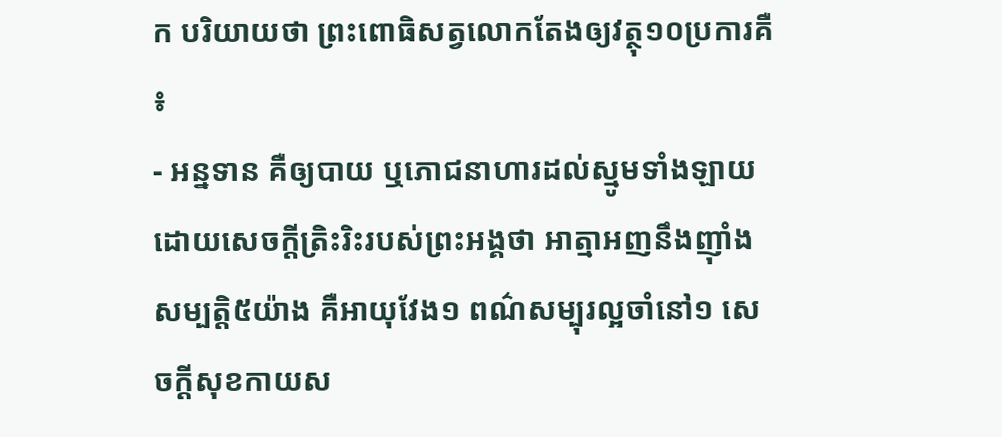ក បរិយាយថា ព្រះពោធិសត្វលោកតែងឲ្យវត្ថុ១០ប្រការគឺ ៖
- អន្នទាន គឺឲ្យបាយ ឬភោជនាហារដល់ស្មូមទាំងឡាយដោយសេចក្ដីត្រិះរិះរបស់ព្រះអង្គថា អាត្មាអញនឹងញ៉ាំងសម្បត្តិ៥យ៉ាង គឺអាយុវែង១ ពណ៌សម្បុរល្អចាំនៅ១ សេចក្ដីសុខកាយស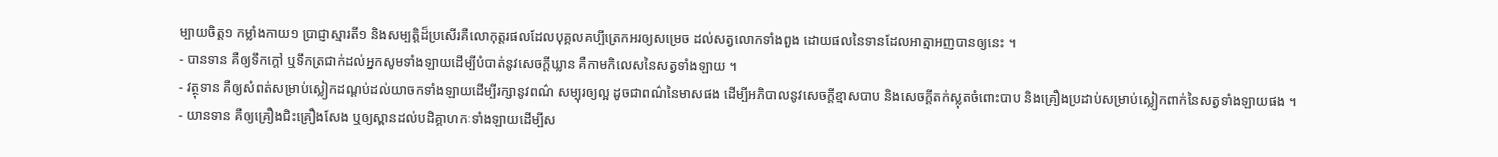ម្បាយចិត្ត១ កម្លាំងកាយ១ ប្រាជ្ញាស្មារតី១ និងសម្បត្តិដ៏ប្រសើរគឺលោកុត្តរផលដែលបុគ្គលគប្បីត្រេកអរឲ្យសម្រេច ដល់សត្វលោកទាំងពួង ដោយផលនៃទានដែលអាត្មាអញបានឲ្យនេះ ។
- បានទាន គឺឲ្យទឹកក្ដៅ ឬទឹកត្រជាក់ដល់អ្នកសូមទាំងឡាយដើម្បីបំបាត់នូវសេចក្ដីឃ្លាន គឺកាមកិលេសនៃសត្វទាំងឡាយ ។
- វត្ថុទាន គឺឲ្យសំពត់សម្រាប់ស្លៀកដណ្ដប់ដល់យាចកទាំងឡាយដើម្បីរក្សានូវពណ៌ សម្បុរឲ្យល្អ ដូចជាពណ៌នៃមាសផង ដើម្បីអភិបាលនូវសេចក្ដីខ្មាសបាប និងសេចក្ដីតក់ស្លុតចំពោះបាប និងគ្រឿងប្រដាប់សម្រាប់ស្លៀកពាក់នៃសត្វទាំងឡាយផង ។
- យានទាន គឺឲ្យគ្រឿងជិះគ្រឿងសែង ឬឲ្យស្ពានដល់បដិគ្គាហកៈទាំងឡាយដើម្បីស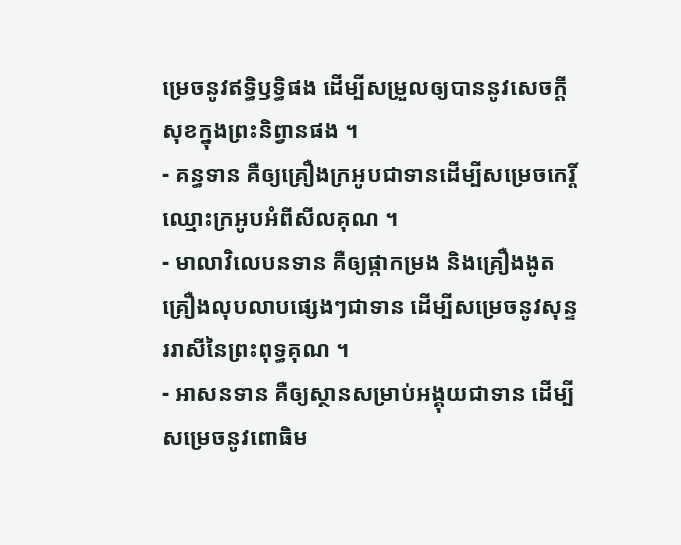ម្រេចនូវឥទ្ធិឫទ្ធិផង ដើម្បីសម្រួលឲ្យបាននូវសេចក្ដីសុខក្នុងព្រះនិព្វានផង ។
- គន្ធទាន គឺឲ្យគ្រឿងក្រអូបជាទានដើម្បីសម្រេចកេរ្តិ៍ឈ្មោះក្រអូបអំពីសីលគុណ ។
- មាលាវិលេបនទាន គឺឲ្យផ្កាកម្រង និងគ្រឿងងូត គ្រឿងលុបលាបផ្សេងៗជាទាន ដើម្បីសម្រេចនូវសុន្ទររាសីនៃព្រះពុទ្ធគុណ ។
- អាសនទាន គឺឲ្យស្ថានសម្រាប់អង្គុយជាទាន ដើម្បីសម្រេចនូវពោធិម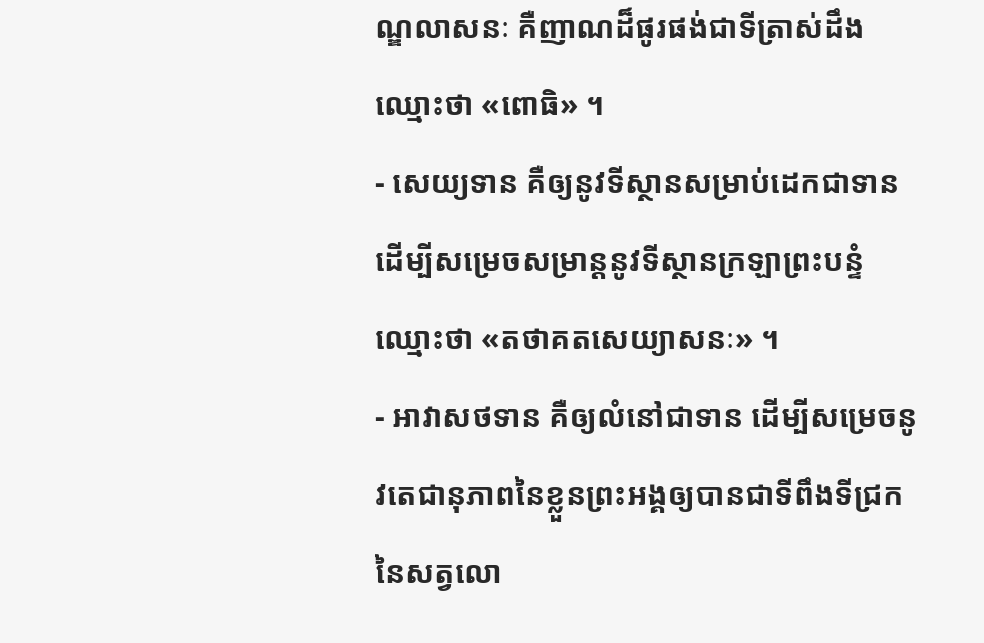ណ្ឌលាសនៈ គឺញាណដ៏ផូរផង់ជាទីត្រាស់ដឹង ឈ្មោះថា «ពោធិ» ។
- សេយ្យទាន គឺឲ្យនូវទីស្ថានសម្រាប់ដេកជាទាន ដើម្បីសម្រេចសម្រាន្តនូវទីស្ថានក្រឡាព្រះបន្ទំឈ្មោះថា «តថាគតសេយ្យាសនៈ» ។
- អាវាសថទាន គឺឲ្យលំនៅជាទាន ដើម្បីសម្រេចនូវតេជានុភាពនៃខ្លួនព្រះអង្គឲ្យបានជាទីពឹងទីជ្រកនៃសត្វលោ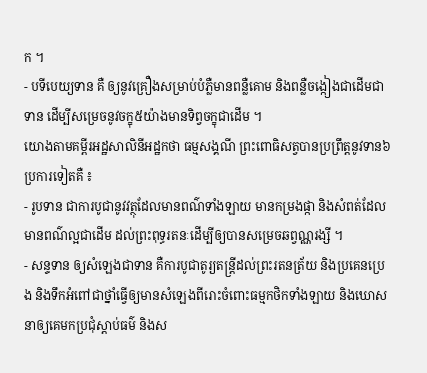ក ។
- បទីបេយ្យទាន គឺ ឲ្យនូវគ្រឿងសម្រាប់បំភ្លឺមានពន្លឺគោម និងពន្លឺចង្កៀងជាដើមជាទាន ដើម្បីសម្រេចនូវចក្ខុ៥យ៉ាងមានទិព្វចក្ខុជាដើម ។
យោងតាមគម្ពីរអដ្ឋសាលិនីអដ្ឋកថា ធម្មសង្គណី ព្រះពោធិសត្វបានប្រព្រឹត្តនូវទាន៦ប្រការទៀតគឺ ៖
- រូបទាន ជាការបូជានូវវត្ថុដែលមានពណ៌ទាំងឡាយ មានកម្រងផ្កា និងសំពត់ដែលមានពណ៌ល្អជាដើម ដល់ព្រះពុទ្ធរតនៈដើម្បីឲ្យបានសម្រេចឆព្វណ្ណរង្សី ។
- សន្ទទាន ឲ្យសំឡេងជាទាន គឺការបូជាតូរ្យតន្ត្រីដល់ព្រះរតនត្រ័យ និងប្រគេនប្រេង និងទឹកអំពៅជាថ្នាំធ្វើឲ្យមានសំឡេងពីរោះចំពោះធម្មកថិកទាំងឡាយ និងឃោសនាឲ្យគេមកប្រជុំស្ដាប់ធម៌ និងស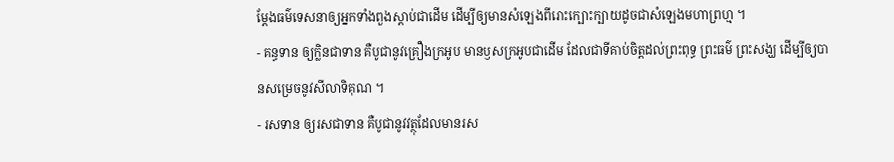ម្ដែងធម៌ទេសនាឲ្យអ្នកទាំងពួងស្ដាប់ជាដើម ដើម្បីឲ្យមានសំឡេងពីរោះក្បោះក្បាយដូចជាសំឡេងមហាព្រហ្ម ។
- គន្ធទាន ឲ្យក្លិនជាទាន គឺបូជានូវគ្រឿងក្រអូប មានឫសក្រអូបជាដើម ដែលជាទីគាប់ចិត្តដល់ព្រះពុទ្ធ ព្រះធម៌ ព្រះសង្ឃ ដើម្បីឲ្យបានសម្រេចនូវសីលាទិគុណ ។
- រសទាន ឲ្យរសជាទាន គឺបូជានូវវត្ថុដែលមានរស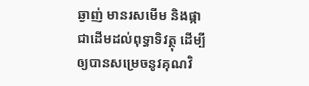ឆ្ងាញ់ មានរសមើម និងផ្កាជាដើមដល់ពុទ្ធាទិវត្ថុ ដើម្បីឲ្យបានសម្រេចនូវគុណវិ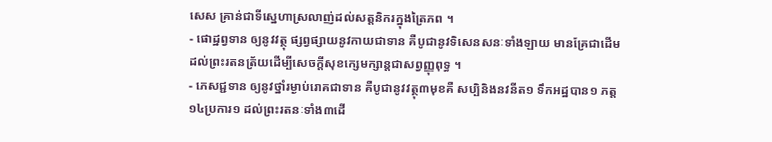សេស គ្រាន់ជាទីស្នេហាស្រលាញ់ដល់សត្តនិករក្នុងត្រៃភព ។
- ផោដ្ឋព្វទាន ឲ្យនូវវត្ថុ ផ្សព្វផ្សាយនូវកាយជាទាន គឺបូជានូវទិសេនសនៈទាំងឡាយ មានគ្រែជាដើម ដល់ព្រះរតនត្រ័យដើម្បីសេចក្ដីសុខក្សេមក្សាន្តជាសព្វញ្ញុពុទ្ធ ។
- ភេសជ្ជទាន ឲ្យនូវថ្នាំរម្ងាប់រោគជាទាន គឺបូជានូវវត្ថុ៣មុខគឺ សប្បិនិងនវនីត១ ទឹកអដ្ឋបាន១ ភត្ត១៤ប្រការ១ ដល់ព្រះរតនៈទាំង៣ដើ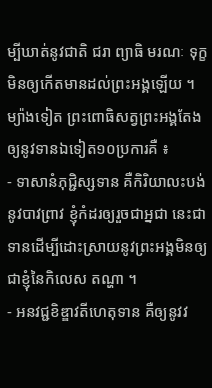ម្បីឃាត់នូវជាតិ ជរា ព្យាធិ មរណៈ ទុក្ខ មិនឲ្យកើតមានដល់ព្រះអង្គឡើយ ។
ម្យ៉ាងទៀត ព្រះពោធិសត្វព្រះអង្គតែងឲ្យនូវទានឯទៀត១០ប្រការគឺ ៖
- ទាសានំភុជ្ជិស្សទាន គឺកិរិយាលះបង់នូវបាវព្រាវ ខ្ញុំកំដរឲ្យរួចជាអ្នជា នេះជាទានដើម្បីដោះស្រាយនូវព្រះអង្គមិនឲ្យជាខ្ញុំនៃកិលេស តណ្ហា ។
- អនវជ្ជខិឌ្ឌាវតីហេតុទាន គឺឲ្យនូវវ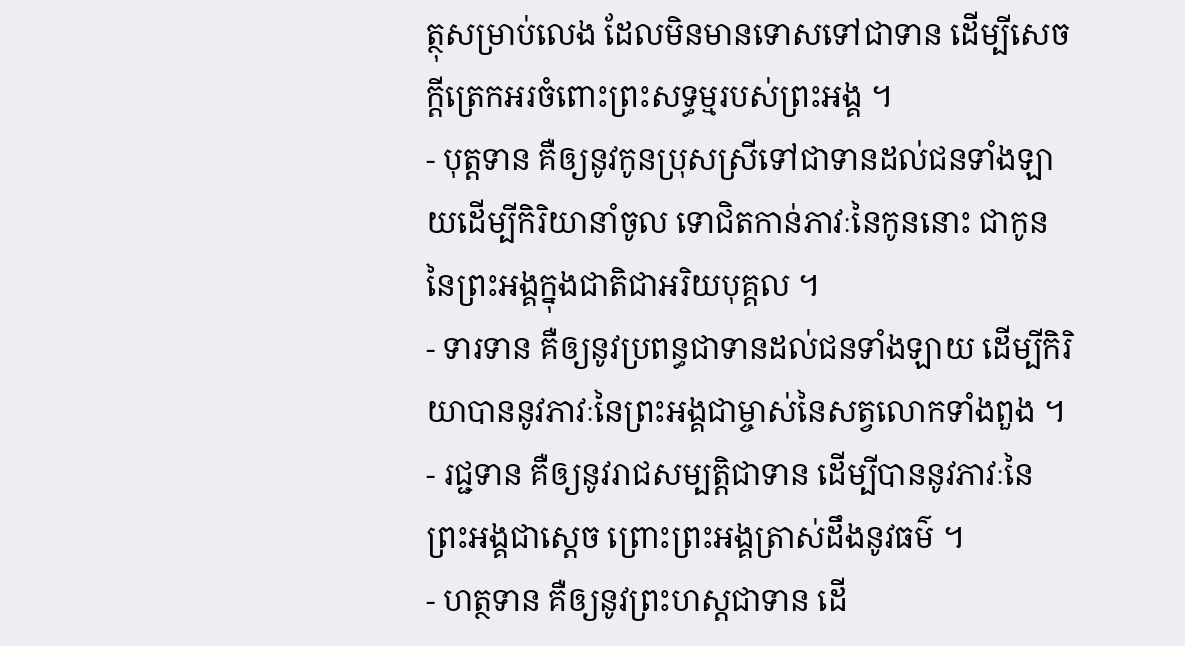ត្ថុសម្រាប់លេង ដែលមិនមានទោសទៅជាទាន ដើម្បីសេចក្ដីត្រេកអរចំពោះព្រះសទ្ធម្មរបស់ព្រះអង្គ ។
- បុត្តទាន គឺឲ្យនូវកូនប្រុសស្រីទៅជាទានដល់ជនទាំងឡាយដើម្បីកិរិយានាំចូល ទោជិតកាន់ភាវៈនៃកូននោះ ជាកូននៃព្រះអង្គក្នុងជាតិជាអរិយបុគ្គល ។
- ទារទាន គឺឲ្យនូវប្រពន្ធជាទានដល់ជនទាំងឡាយ ដើម្បីកិរិយាបាននូវភាវៈនៃព្រះអង្គជាម្ចាស់នៃសត្វលោកទាំងពួង ។
- រជ្ជទាន គឺឲ្យនូវរាជសម្បត្តិជាទាន ដើម្បីបាននូវភាវៈនៃព្រះអង្គជាស្ដេច ព្រោះព្រះអង្គត្រាស់ដឹងនូវធម៌ ។
- ហត្ថទាន គឺឲ្យនូវព្រះហស្តជាទាន ដើ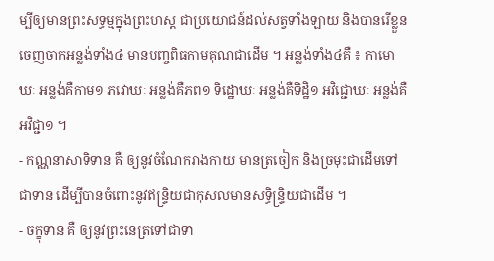ម្បីឲ្យមានព្រះសទ្ធម្មក្នុងព្រះហស្ត ជាប្រយោជន៍ដល់សត្វទាំងឡាយ និងបានរើខ្លួនចេញចាកអន្លង់ទាំង៤ មានបញ្ចពិធកាមគុណជាដើម ។ អន្លង់ទាំង៤គឺ ៖ កាមោឃៈ អន្លង់គឺកាម១ ភវោឃៈ អន្លង់គឺភព១ ទិដ្ឋោឃៈ អន្លង់គឺទិដ្ឋិ១ អវិជ្ជោឃៈ អន្លង់គឺអវិជ្ជា១ ។
- កណ្ណនាសាទិទាន គឺ ឲ្យនូវចំណែករាងកាយ មានត្រចៀក និងច្រមុះជាដើមទៅជាទាន ដើម្បីបានចំពោះនូវឥន្ទ្រិយជាកុសលមានសទ្ធិន្ទ្រិយជាដើម ។
- ចក្ខុទាន គឺ ឲ្យនូវព្រះនេត្រទៅជាទា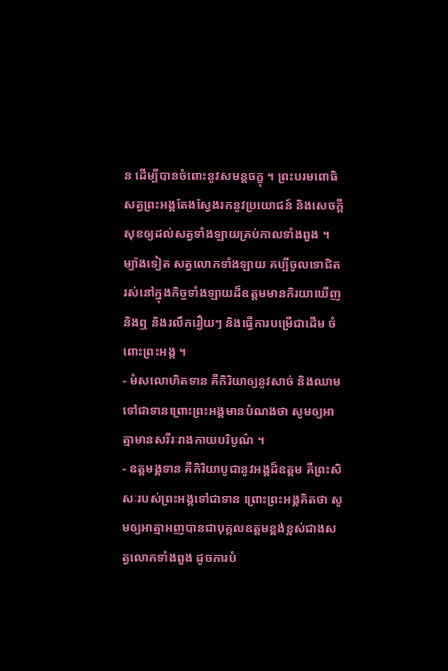ន ដើម្បីបានចំពោះនូវសមន្តចក្ខុ ។ ព្រះបរមពោធិសត្វព្រះអង្គតែងស្វែងរកនូវប្រយោជន៍ និងសេចក្ដីសុខឲ្យដល់សត្វទាំងឡាយគ្រប់កាលទាំងពួង ។ ម្យ៉ាងទៀត សត្វលោកទាំងឡាយ គប្បីចូលទោជិត រស់នៅក្នុងកិច្ចទាំងឡាយដ៏ឧត្តមមានកិរយាឃើញ និងឮ និងរលឹករឿយៗ និងធ្វើការបម្រើជាដើម ចំពោះព្រះអង្គ ។
- មំសលោហិតទាន គឺកិរិយាឲ្យនូវសាច់ និងឈាមទៅជាទានព្រោះព្រះអង្គមានបំណងថា សូមឲ្យអាត្មាមានសរីរៈរាងកាយបរិបូណ៌ ។
- ឧត្ដមង្គទាន គឺកិរិយាបូជានូវអង្គដ៏ឧត្ដម គឺព្រះសិសៈរបស់ព្រះអង្គទៅជាទាន ព្រោះព្រះអង្គគិតថា សូមឲ្យអាត្មាអញបានជាបុគ្គលឧត្ដមខ្ពង់ខ្ពស់ជាងសត្វលោកទាំងពួង ដូចការបំ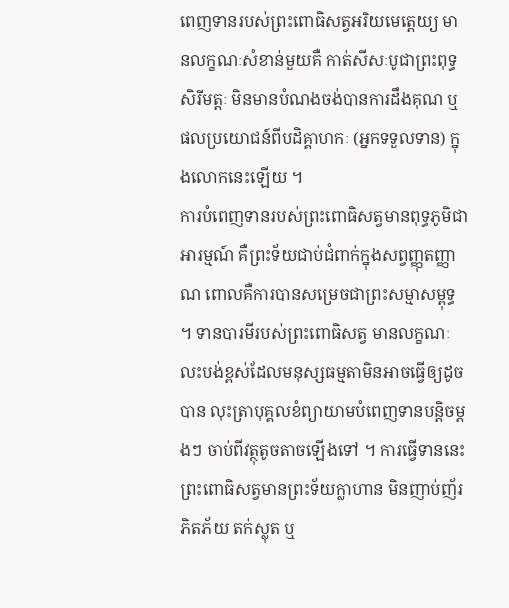ពេញទានរបស់ព្រះពោធិសត្វអរិយមេត្តេយ្យ មានលក្ខណៈសំខាន់មួយគឺ កាត់សីសៈបូជាព្រះពុទ្ធសិរីមត្តៈ មិនមានបំណងចង់បានការដឹងគុណ ឬផលប្រយោជន៍ពីបដិគ្គាហកៈ (អ្នកទទួលទាន) ក្នុងលោកនេះឡើយ ។
ការបំពេញទានរបស់ព្រះពោធិសត្វមានពុទ្ធភូមិជាអារម្មណ៍ គឺព្រះទ័យជាប់ជំពាក់ក្នុងសព្វញ្ញុតញ្ញាណ ពោលគឺការបានសម្រេចជាព្រះសម្មាសម្ពុទ្ធ ។ ទានបារមីរបស់ព្រះពោធិសត្វ មានលក្ខណៈលះបង់ខ្ពស់ដែលមនុស្សធម្មតាមិនអាចធ្វើឲ្យដូចបាន លុះត្រាបុគ្គលខំព្យាយាមបំពេញទានបន្តិចម្ដងៗ ចាប់ពីវត្ថុតូចតាចឡើងទៅ ។ ការធ្វើទាននេះ ព្រះពោធិសត្វមានព្រះទ័យក្លាហាន មិនញាប់ញ័រ ភិតភ័យ តក់ស្លុត ឬ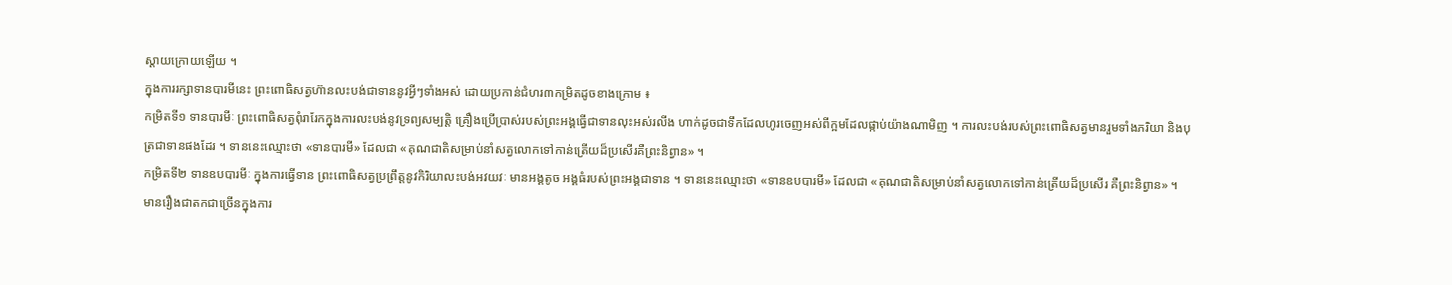ស្ដាយក្រោយឡើយ ។
ក្នុងការរក្សាទានបារមីនេះ ព្រះពោធិសត្វហ៊ានលះបង់ជាទាននូវអ្វីៗទាំងអស់ ដោយប្រកាន់ជំហរ៣កម្រិតដូចខាងក្រោម ៖
កម្រិតទី១ ទានបារមីៈ ព្រះពោធិសត្វពុំរារែកក្នុងការលះបង់នូវទ្រព្យសម្បត្តិ គ្រឿងប្រើប្រាស់របស់ព្រះអង្គធ្វើជាទានលុះអស់រលីង ហាក់ដូចជាទឹកដែលហូរចេញអស់ពីក្អមដែលផ្កាប់យ៉ាងណាមិញ ។ ការលះបង់របស់ព្រះពោធិសត្វមានរួមទាំងភរិយា និងបុត្រជាទានផងដែរ ។ ទាននេះឈ្មោះថា «ទានបារមី» ដែលជា «គុណជាតិសម្រាប់នាំសត្វលោកទៅកាន់ត្រើយដ៏ប្រសើរគឺព្រះនិព្វាន» ។
កម្រិតទី២ ទានឧបបារមីៈ ក្នុងការធ្វើទាន ព្រះពោធិសត្វប្រព្រឹត្តនូវកិរិយាលះបង់អវយវៈ មានអង្គតូច អង្គធំរបស់ព្រះអង្គជាទាន ។ ទាននេះឈ្មោះថា «ទានឧបបារមី» ដែលជា «គុណជាតិសម្រាប់នាំសត្វលោកទៅកាន់ត្រើយដ៏ប្រសើរ គឺព្រះនិព្វាន» ។
មានរឿងជាតកជាច្រើនក្នុងការ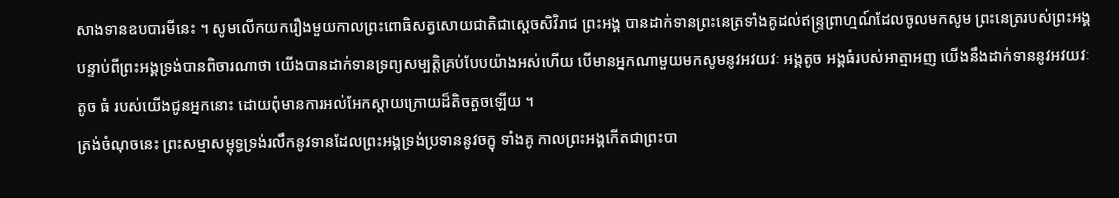សាងទានឧបបារមីនេះ ។ សូមលើកយករឿងមួយកាលព្រះពោធិសត្វសោយជាតិជាស្ដេចសិវិរាជ ព្រះអង្គ បានដាក់ទានព្រះនេត្រទាំងគូដល់ឥន្ទ្រព្រាហ្មណ៍ដែលចូលមកសូម ព្រះនេត្ររបស់ព្រះអង្គ បន្ទាប់ពីព្រះអង្គទ្រង់បានពិចារណាថា យើងបានដាក់ទានទ្រព្យសម្បត្តិគ្រប់បែបយ៉ាងអស់ហើយ បើមានអ្នកណាមួយមកសូមនូវអវយវៈ អង្គតូច អង្គធំរបស់អាត្មាអញ យើងនឹងដាក់ទាននូវអវយវៈ តូច ធំ របស់យើងជូនអ្នកនោះ ដោយពុំមានការអល់អែកស្ដាយក្រោយដ៏តិចតួចឡើយ ។
ត្រង់ចំណុចនេះ ព្រះសម្មាសម្ពុទ្ធទ្រង់រលឹកនូវទានដែលព្រះអង្គទ្រង់ប្រទាននូវចក្ខុ ទាំងគូ កាលព្រះអង្គកើតជាព្រះបា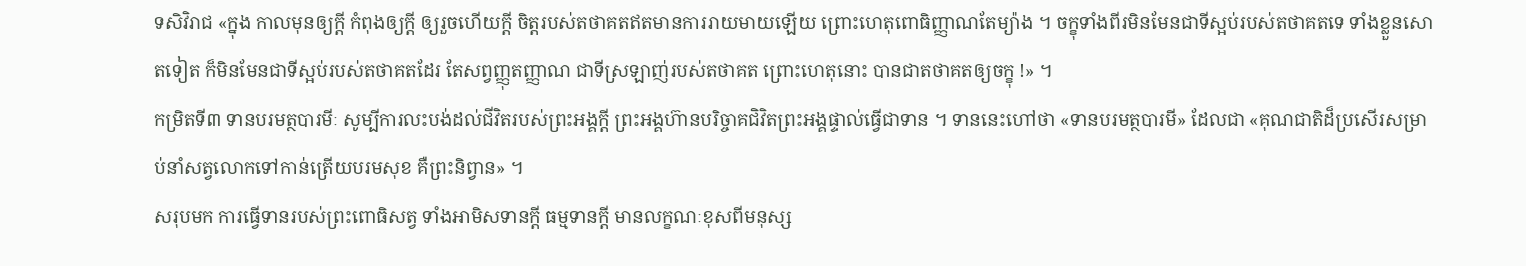ទសិវិរាជ «ក្នុង កាលមុនឲ្យក្ដី កំពុងឲ្យក្ដី ឲ្យរួចហើយក្ដី ចិត្តរបស់តថាគតឥតមានការរាយមាយឡើយ ព្រោះហេតុពោធិញ្ញាណតែម្យ៉ាង ។ ចក្ខុទាំងពីរមិនមែនជាទីស្អប់របស់តថាគតទេ ទាំងខ្លួនសោតទៀត ក៏មិនមែនជាទីស្អប់របស់តថាគតដែរ តែសព្វញ្ញុតញ្ញាណ ជាទីស្រឡាញ់របស់តថាគត ព្រោះហេតុនោះ បានជាតថាគតឲ្យចក្ខុ !» ។
កម្រិតទី៣ ទានបរមត្ថបារមីៈ សូម្បីការលះបង់ដល់ជីវិតរបស់ព្រះអង្គក្ដី ព្រះអង្គហ៊ានបរិច្ចាគជិវិតព្រះអង្គផ្ទាល់ធ្វើជាទាន ។ ទាននេះហៅថា «ទានបរមត្ថបារមី» ដែលជា «គុណជាតិដ៏ប្រសើរសម្រាប់នាំសត្វលោកទៅកាន់ត្រើយបរមសុខ គឺព្រះនិព្វាន» ។
សរុបមក ការធ្វើទានរបស់ព្រះពោធិសត្វ ទាំងអាមិសទានក្ដី ធម្មទានក្ដី មានលក្ខណៈខុសពីមនុស្ស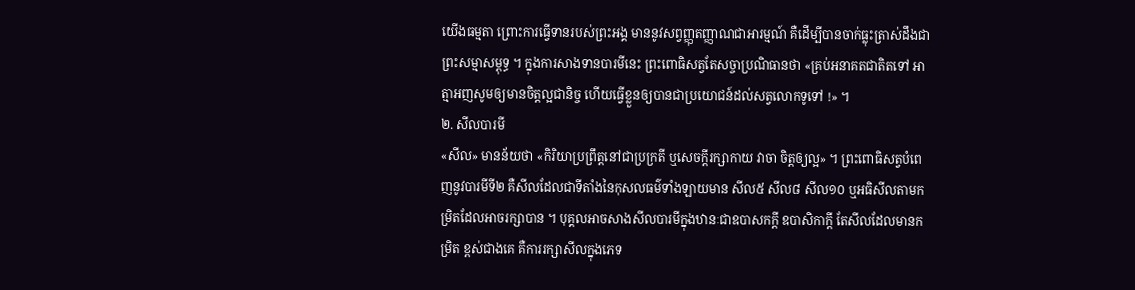យើងធម្មតា ព្រោះការធ្វើទានរបស់ព្រះអង្គ មាននូវសព្វញ្ញុតញ្ញាណជាអារម្មណ៍ គឺដើម្បីបានចាក់ធ្លុះត្រាស់ដឹងជាព្រះសម្មាសម្ពុទ្ធ ។ ក្នុងការសាងទានបារមីនេះ ព្រះពោធិសត្វតែសច្ចាប្រណិធានថា «គ្រប់អនាគតជាតិតទៅ អាត្មាអញសូមឲ្យមានចិត្តល្អជានិច្ច ហើយធ្វើខ្លួនឲ្យបានជាប្រយោជន៍ដល់សត្វលោកទូទៅ !» ។
២. សីលបារមី
«សីល» មានន័យថា «កិរិយាប្រព្រឹត្តនៅជាប្រក្រតី ឬសេចក្ដីរក្សាកាយ វាចា ចិត្តឲ្យល្អ» ។ ព្រះពោធិសត្វបំពេញនូវបារមីទី២ គឺសីលដែលជាទីតាំងនៃកុសលធម៌ទាំងឡាយមាន សីល៥ សីល៨ សីល១០ ឬអធិសីលតាមកម្រិតដែលអាចរក្សាបាន ។ បុគ្គលអាចសាងសីលបារមីក្នុងឋានៈជាឧបាសកក្ដី ឧបាសិកាក្ដី តែសីលដែលមានកម្រិត ខ្ពស់ជាងគេ គឺការរក្សាសីលក្នុងភេទ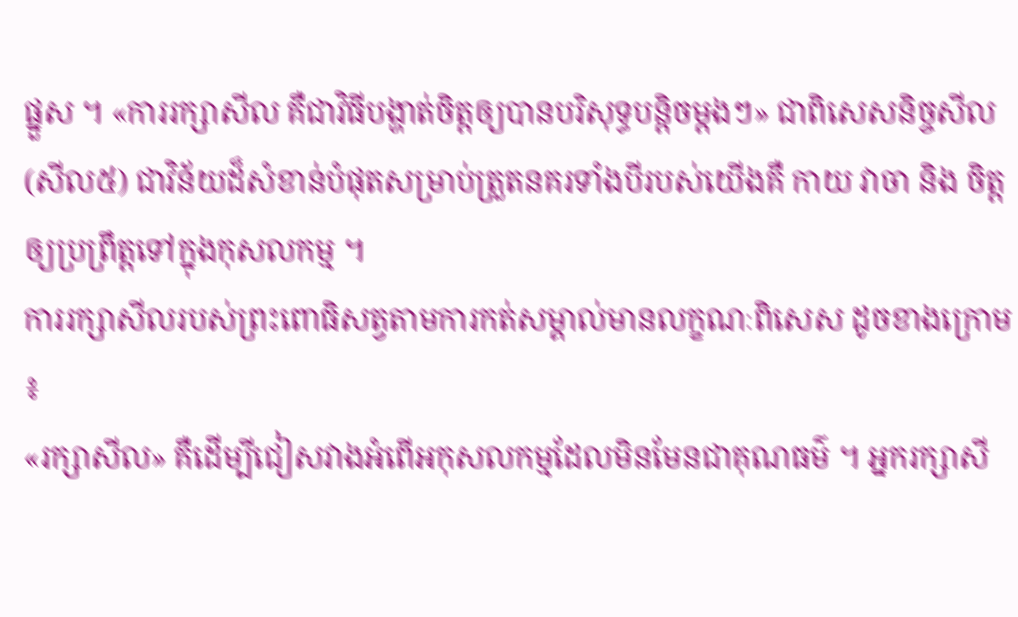ផ្នួស ។ «ការរក្សាសីល គឺជាវិធីបង្ហាត់ចិត្តឲ្យបានបរិសុទ្ធបន្តិចម្ដងៗ» ជាពិសេសនិច្ចសីល (សីល៥) ជាវិន័យដ៏សំខាន់បំផុតសម្រាប់ត្រួតនគរទាំងបីរបស់យើងគឺ កាយ វាចា និង ចិត្ត ឲ្យប្រព្រឹត្តទៅក្នុងកុសលកម្ម ។
ការរក្សាសីលរបស់ព្រះពោធិសត្វតាមការកត់សម្គាល់មានលក្ខណៈពិសេស ដូចខាងក្រោម ៖
«រក្សាសីល» គឺដើម្បីជៀសវាងអំពើអកុសលកម្មដែលមិនមែនជាគុណធម៌ ។ អ្នករក្សាសី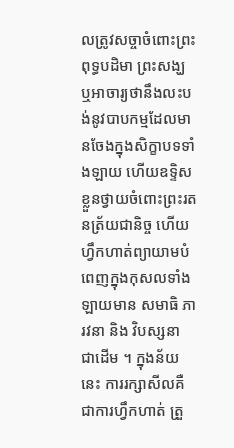លត្រូវសច្ចាចំពោះព្រះពុទ្ធបដិមា ព្រះសង្ឃ ឬអាចារ្យថានឹងលះបង់នូវបាបកម្មដែលមានចែងក្នុងសិក្ខាបទទាំងឡាយ ហើយឧទ្ទិសខ្លួនថ្វាយចំពោះព្រះរតនត្រ័យជានិច្ច ហើយហ្វឹកហាត់ព្យាយាមបំពេញក្នុងកុសលទាំងឡាយមាន សមាធិ ភារវនា និង វិបស្សនា ជាដើម ។ ក្នុងន័យនេះ ការរក្សាសីលគឺជាការហ្វឹកហាត់ ត្រួ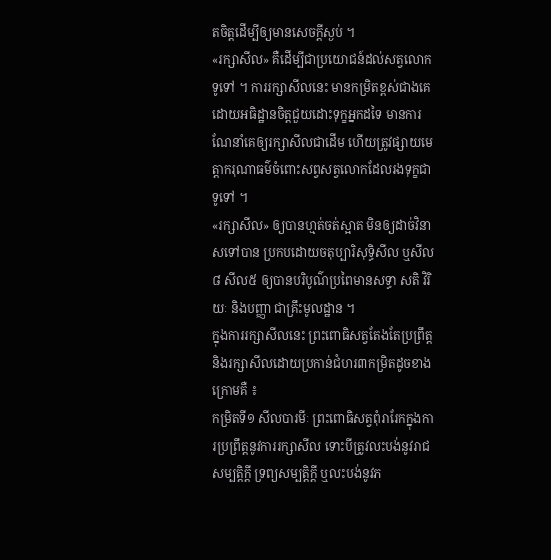តចិត្តដើម្បីឲ្យមានសេចក្ដីស្ងប់ ។
«រក្សាសីល» គឺដើម្បីជាប្រយោជន៍ដល់សត្វលោកទូទៅ ។ ការរក្សាសីលនេះ មានកម្រិតខ្ពស់ជាងគេ ដោយអធិដ្ឋានចិត្តជួយដោះទុក្ខអ្នកដទៃ មានការណែនាំគេឲ្យរក្សាសីលជាដើម ហើយត្រូវផ្សាយមេត្តាករុណាធម៌ចំពោះសព្វសត្វលោកដែលរងទុក្ខជា ទូទៅ ។
«រក្សាសីល» ឲ្យបានហ្មត់ចត់ស្អាត មិនឲ្យដាច់វិនាសទៅបាន ប្រកបដោយចតុប្បារិសុទ្ធិសីល ឬសីល៨ សីល៥ ឲ្យបានបរិបូណ៌ប្រពៃមានសទ្ធា សតិ វិរិយៈ និងបញ្ញា ជាគ្រឹះមូលដ្ឋាន ។
ក្នុងការរក្សាសីលនេះ ព្រះពោធិសត្វតែងតែប្រព្រឹត្ត និងរក្សាសីលដោយប្រកាន់ជំហរ៣កម្រិតដូចខាងក្រោមគឺ ៖
កម្រិតទី១ សីលបារមីៈ ព្រះពោធិសត្វពុំរារែកក្នុងការប្រព្រឹត្តនូវការរក្សាសីល ទោះបីត្រូវលះបង់នូវរាជសម្បត្តិក្ដី ទ្រព្យសម្បត្តិក្ដី ឬលះបង់នូវភ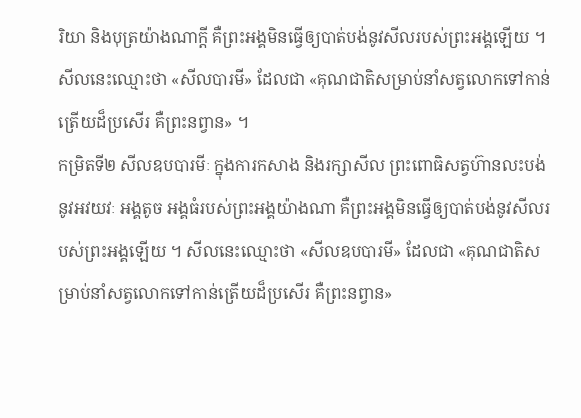រិយា និងបុត្រយ៉ាងណាក្ដី គឺព្រះអង្គមិនធ្វើឲ្យបាត់បង់នូវសីលរបស់ព្រះអង្គឡើយ ។ សីលនេះឈ្មោះថា «សីលបារមី» ដែលជា «គុណជាតិសម្រាប់នាំសត្វលោកទៅកាន់ត្រើយដ៏ប្រសើរ គឺព្រះនព្វាន» ។
កម្រិតទី២ សីលឧបបារមីៈ ក្នុងការកសាង និងរក្សាសីល ព្រះពោធិសត្វហ៊ានលះបង់នូវអវយវៈ អង្គតូច អង្គធំរបស់ព្រះអង្គយ៉ាងណា គឺព្រះអង្គមិនធ្វើឲ្យបាត់បង់នូវសីលរបស់ព្រះអង្គឡើយ ។ សីលនេះឈ្មោះថា «សីលឧបបារមី» ដែលជា «គុណជាតិសម្រាប់នាំសត្វលោកទៅកាន់ត្រើយដ៏ប្រសើរ គឺព្រះនព្វាន»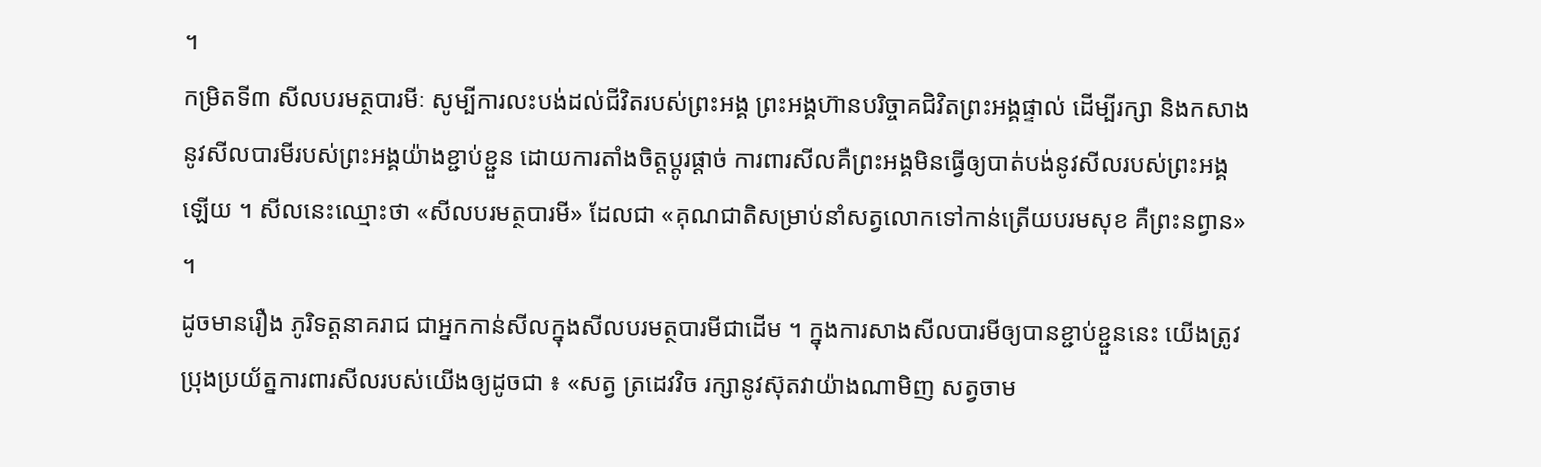។
កម្រិតទី៣ សីលបរមត្ថបារមីៈ សូម្បីការលះបង់ដល់ជីវិតរបស់ព្រះអង្គ ព្រះអង្គហ៊ានបរិច្ចាគជិវិតព្រះអង្គផ្ទាល់ ដើម្បីរក្សា និងកសាងនូវសីលបារមីរបស់ព្រះអង្គយ៉ាងខ្ជាប់ខ្ជួន ដោយការតាំងចិត្តប្ដូរផ្ដាច់ ការពារសីលគឺព្រះអង្គមិនធ្វើឲ្យបាត់បង់នូវសីលរបស់ព្រះអង្គ ឡើយ ។ សីលនេះឈ្មោះថា «សីលបរមត្ថបារមី» ដែលជា «គុណជាតិសម្រាប់នាំសត្វលោកទៅកាន់ត្រើយបរមសុខ គឺព្រះនព្វាន» ។
ដូចមានរឿង ភូរិទត្តនាគរាជ ជាអ្នកកាន់សីលក្នុងសីលបរមត្ថបារមីជាដើម ។ ក្នុងការសាងសីលបារមីឲ្យបានខ្ជាប់ខ្ជួននេះ យើងត្រូវប្រុងប្រយ័ត្នការពារសីលរបស់យើងឲ្យដូចជា ៖ «សត្វ ត្រដេវវិច រក្សានូវស៊ុតវាយ៉ាងណាមិញ សត្វចាម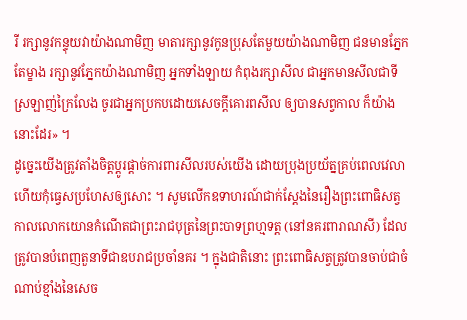រី រក្សានូវកន្ទុយវាយ៉ាងណាមិញ មាតារក្សានូវកូនប្រុសតែមួយយ៉ាងណាមិញ ជនមានភ្នែកតែម្ខាង រក្សានូវភ្នែកយ៉ាងណាមិញ អ្នកទាំងឡាយ កំពុងរក្សាសីល ជាអ្នកមានសីលជាទីស្រឡាញ់ក្រៃលែង ចូរជាអ្នកប្រកបដោយសេចក្ដីគោរពសីល ឲ្យបានសព្វកាល ក៏យ៉ាងនោះដែរ» ។
ដូច្នេះយើងត្រូវតាំងចិត្តប្ដូរផ្ដាច់ការពារសីលរបស់យើង ដោយប្រុងប្រយ័ត្នគ្រប់ពេលវេលា ហើយកុំធ្វេសប្រហែសឲ្យសោះ ។ សូមលើកឧទាហរណ៍ជាក់ស្ដែងនៃរឿងព្រះពោធិសត្វ កាលលោកយោនកំណើតជាព្រះរាជបុត្រនៃព្រះបាទព្រហ្មទត្ត (នៅនគរពារាណសី) ដែលត្រូវបានបំពេញតួនាទីជាឧបរាជប្រចាំនគរ ។ ក្នុងជាតិនោះ ព្រះពោធិសត្វត្រូវបានចាប់ជាចំណាប់ខ្មាំងនៃសេច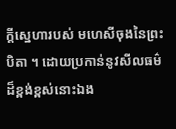ក្ដីស្នេហារបស់ មហេសីចុងនៃព្រះបិតា ។ ដោយប្រកាន់នូវសីលធម៌ដ៏ខ្ពង់ខ្ពស់នោះឯង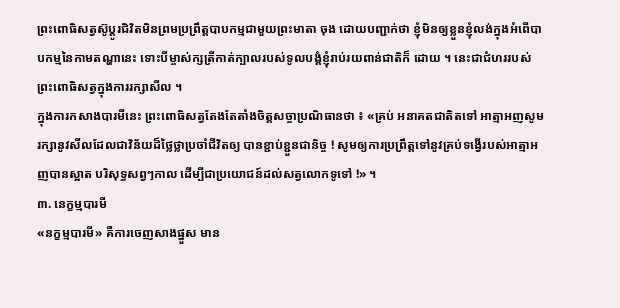ព្រះពោធិសត្វស៊ូប្ដូរជិវិតមិនព្រមប្រព្រឹត្តបាបកម្មជាមួយព្រះមាតា ចុង ដោយបញ្ជាក់ថា ខ្ញុំមិនឲ្យខ្លួនខ្ញុំលង់ក្នុងអំពើបាបកម្មនៃកាមតណ្ហានេះ ទោះបីម្ចាស់ក្សត្រីកាត់ក្បាលរបស់ទូលបង្គំខ្ញុំរាប់រយពាន់ជាតិក៏ ដោយ ។ នេះជាជំហររបស់ព្រះពោធិសត្វក្នុងការរក្សាសីល ។
ក្នុងការកសាងបារមីនេះ ព្រះពោធិសត្វតែងតែតាំងចិត្តសច្ចាប្រណិធានថា ៖ «គ្រប់ អនាគតជាតិតទៅ អាត្មាអញសូមរក្សានូវសីលដែលជាវិន័យដ៏ថ្លៃថ្លាប្រចាំជីវិតឲ្យ បានខ្ជាប់ខ្ជួនជានិច្ច ! សូមឲ្យការប្រព្រឹត្តទៅនូវគ្រប់ទង្វើរបស់អាត្មាអញបានស្អាត បរិសុទ្ធសព្វៗកាល ដើម្បីជាប្រយោជន៍ដល់សត្វលោកទូទៅ !» ។
៣. នេក្ខម្មបារមី
«នក្ខម្មបារមី» គឺការចេញសាងផ្នួស មាន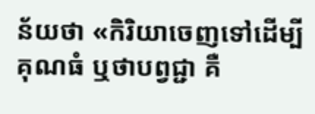ន័យថា «កិរិយាចេញទៅដើម្បីគុណធំ ឬថាបព្វជ្ជា គឺ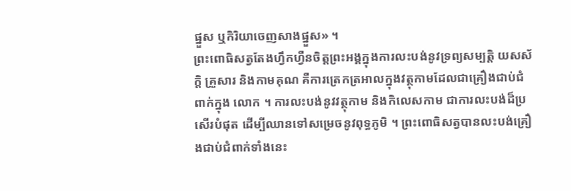ផ្នួស ឬកិរិយាចេញសាងផ្នួស» ។
ព្រះពោធិសត្វតែងហ្វឹកហ្វឺនចិត្តព្រះអង្គក្នុងការលះបង់នូវទ្រព្យសម្បត្តិ យសស័ក្តិ គ្រួសារ និងកាមគុណ គឺការត្រេកត្រអាលក្នុងវត្ថុកាមដែលជាគ្រឿងជាប់ជំពាក់ក្នុង លោក ។ ការលះបង់នូវវត្ថុកាម និងកិលេសកាម ជាការលះបង់ដ៏ប្រសើរបំផុត ដើម្បីឈានទៅសម្រេចនូវពុទ្ធភូមិ ។ ព្រះពោធិសត្វបានលះបង់គ្រឿងជាប់ជំពាក់ទាំងនេះ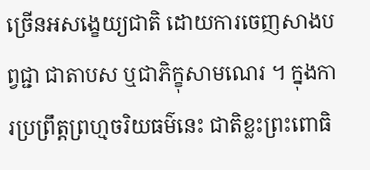ច្រើនអសង្ខេយ្យជាតិ ដោយការចេញសាងបព្វជ្ជា ជាតាបស ឬជាភិក្ខុសាមណេរ ។ ក្នុងការប្រព្រឹត្តព្រហ្មចរិយធម៌នេះ ជាតិខ្លះព្រះពោធិ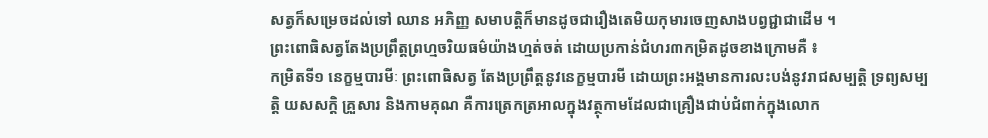សត្វក៏សម្រេចដល់ទៅ ឈាន អភិញ្ញ សមាបត្តិក៏មានដូចជារឿងតេមិយកុមារចេញសាងបព្វជ្ជាជាដើម ។
ព្រះពោធិសត្វតែងប្រព្រឹត្តព្រហ្មចរិយធម៌យ៉ាងហ្មត់ចត់ ដោយប្រកាន់ជំហរ៣កម្រិតដូចខាងក្រោមគឺ ៖
កម្រិតទី១ នេក្ខម្មបារមីៈ ព្រះពោធិសត្វ តែងប្រព្រឹត្តនូវនេក្ខម្មបារមី ដោយព្រះអង្គមានការលះបង់នូវរាជសម្បត្តិ ទ្រព្យសម្បត្តិ យសសក្តិ គ្រួសារ និងកាមគុណ គឺការត្រេកត្រអាលក្នុងវត្ថុកាមដែលជាគ្រឿងជាប់ជំពាក់ក្នុងលោក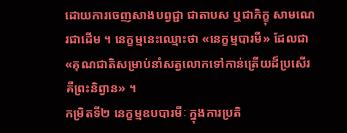ដោយការចេញសាងបព្វជ្ជា ជាតាបស ឬជាភិក្ខុ សាមណេរជាដើម ។ នេក្ខម្មនេះឈ្មោះថា «នេក្ខម្មបារមី» ដែលជា «គុណជាតិសម្រាប់នាំសត្វលោកទៅកាន់ត្រើយដ៏ប្រសើរ គឺព្រះនិព្វាន» ។
កម្រិតទី២ នេក្ខម្មឧបបារមីៈ ក្នុងការប្រតិ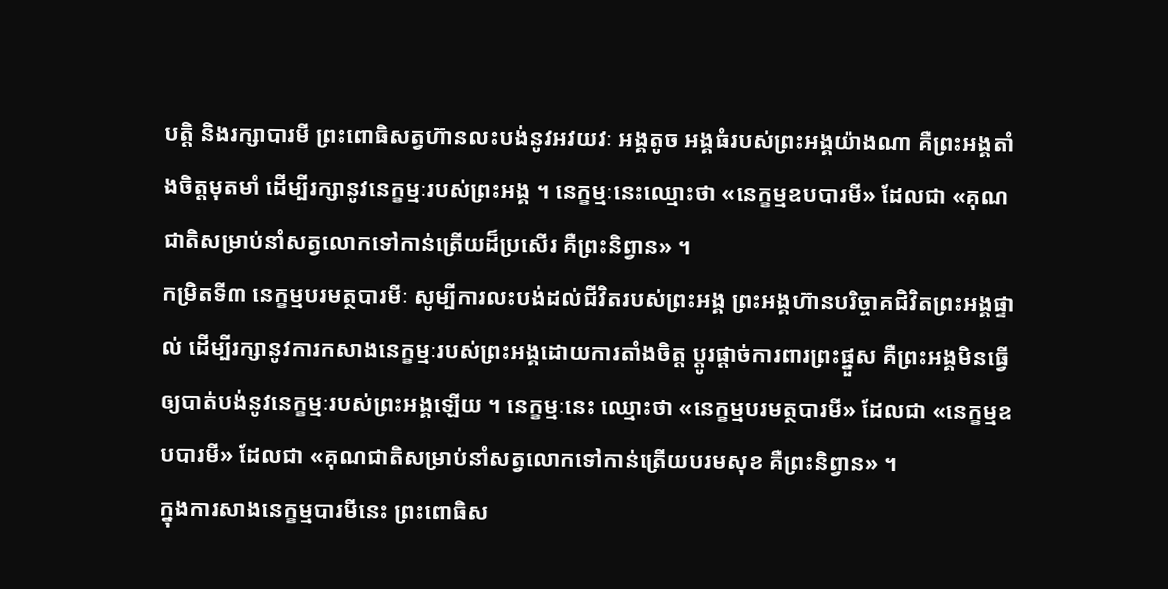បត្តិ និងរក្សាបារមី ព្រះពោធិសត្វហ៊ានលះបង់នូវអវយវៈ អង្គតូច អង្គធំរបស់ព្រះអង្គយ៉ាងណា គឺព្រះអង្គតាំងចិត្តមុតមាំ ដើម្បីរក្សានូវនេក្ខម្មៈរបស់ព្រះអង្គ ។ នេក្ខម្មៈនេះឈ្មោះថា «នេក្ខម្មឧបបារមី» ដែលជា «គុណជាតិសម្រាប់នាំសត្វលោកទៅកាន់ត្រើយដ៏ប្រសើរ គឺព្រះនិព្វាន» ។
កម្រិតទី៣ នេក្ខម្មបរមត្ថបារមីៈ សូម្បីការលះបង់ដល់ជីវិតរបស់ព្រះអង្គ ព្រះអង្គហ៊ានបរិច្ចាគជិវិតព្រះអង្គផ្ទាល់ ដើម្បីរក្សានូវការកសាងនេក្ខម្មៈរបស់ព្រះអង្គដោយការតាំងចិត្ត ប្ដូរផ្ដាច់ការពារព្រះផ្នួស គឺព្រះអង្គមិនធ្វើឲ្យបាត់បង់នូវនេក្ខម្មៈរបស់ព្រះអង្គឡើយ ។ នេក្ខម្មៈនេះ ឈ្មោះថា «នេក្ខម្មបរមត្ថបារមី» ដែលជា «នេក្ខម្មឧបបារមី» ដែលជា «គុណជាតិសម្រាប់នាំសត្វលោកទៅកាន់ត្រើយបរមសុខ គឺព្រះនិព្វាន» ។
ក្នុងការសាងនេក្ខម្មបារមីនេះ ព្រះពោធិស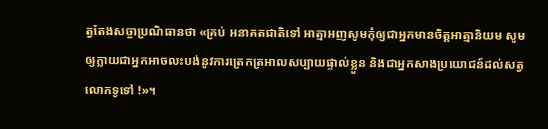ត្វតែងសច្ចាប្រណិធានថា «គ្រប់ អនាគតជាតិទៅ អាត្មាអញសូមកុំឲ្យជាអ្នកមានចិត្តអាត្មានិយម សូមឲ្យក្លាយជាអ្នកអាចលះបង់នូវការត្រេកត្រអាលសប្បាយផ្ទាល់ខ្លួន និងជាអ្នកសាងប្រយោជន៍ដល់សត្វលោកទូទៅ !»។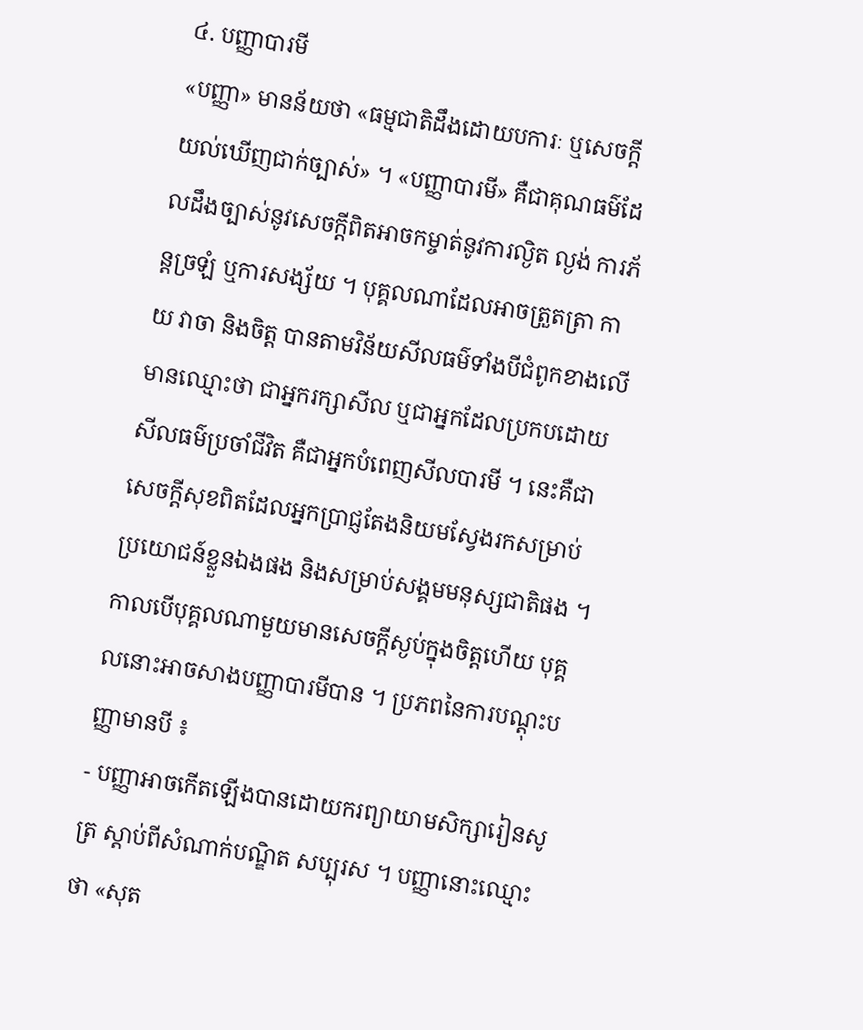៤. បញ្ញាបារមី
«បញ្ញា» មានន័យថា «ធម្មជាតិដឹងដោយបការៈ ឬសេចក្ដីយល់ឃើញជាក់ច្បាស់» ។ «បញ្ញាបារមី» គឺជាគុណធម៌ដែលដឹងច្បាស់នូវសេចក្ដីពិតអាចកម្ចាត់នូវការល្ងិត ល្ងង់ ការភ័ន្តច្រឡំ ឬការសង្ស័យ ។ បុគ្គលណាដែលអាចត្រួតត្រា កាយ វាចា និងចិត្ត បានតាមវិន័យសីលធម៌ទាំងបីជំពូកខាងលើ មានឈ្មោះថា ជាអ្នករក្សាសីល ឬជាអ្នកដែលប្រកបដោយសីលធម៌ប្រចាំជីវិត គឺជាអ្នកបំពេញសីលបារមី ។ នេះគឺជាសេចក្ដីសុខពិតដែលអ្នកប្រាជ្ញតែងនិយមស្វែងរកសម្រាប់ ប្រយោជន៍ខ្លួនឯងផង និងសម្រាប់សង្គមមនុស្សជាតិផង ។ កាលបើបុគ្គលណាមួយមានសេចក្ដីស្ងប់ក្នុងចិត្តហើយ បុគ្គលនោះអាចសាងបញ្ញាបារមីបាន ។ ប្រភពនៃការបណ្ដុះបញ្ញាមានបី ៖
- បញ្ញាអាចកើតឡើងបានដោយករព្យាយាមសិក្សារៀនសូត្រ ស្ដាប់ពីសំណាក់បណ្ឌិត សប្បុរស ។ បញ្ញានោះឈ្មោះថា «សុត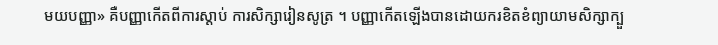មយបញ្ញា» គឺបញ្ញាកើតពីការស្ដាប់ ការសិក្សារៀនសូត្រ ។ បញ្ញាកើតឡើងបានដោយករខិតខំព្យាយាមសិក្សាក្បួ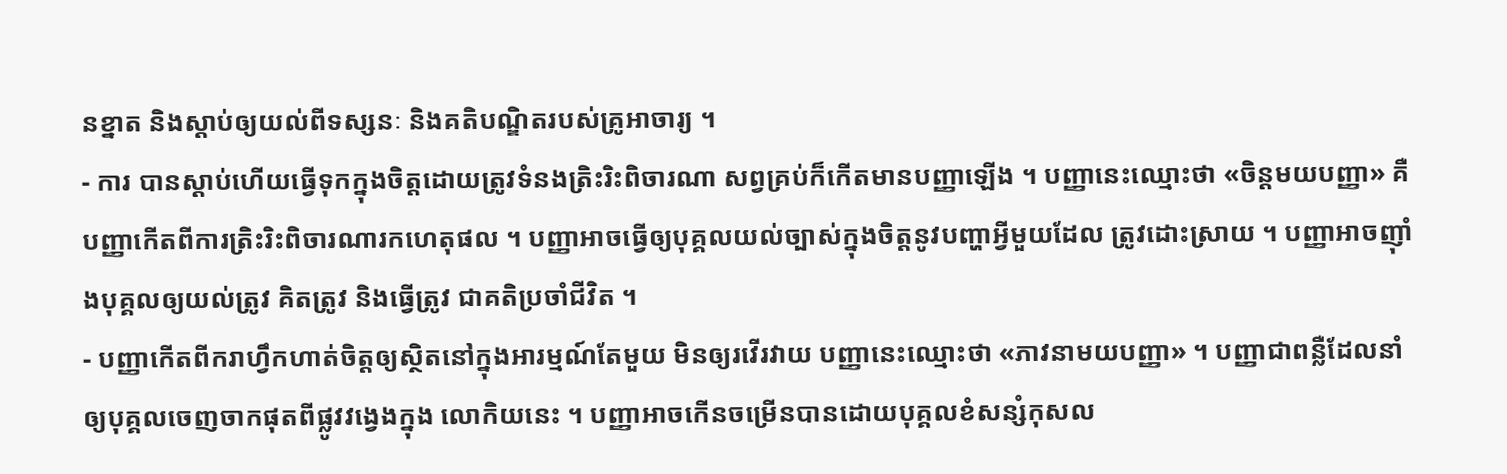នខ្នាត និងស្ដាប់ឲ្យយល់ពីទស្សនៈ និងគតិបណ្ឌិតរបស់គ្រូអាចារ្យ ។
- ការ បានស្ដាប់ហើយធ្វើទុកក្នុងចិត្តដោយត្រូវទំនងត្រិះរិះពិចារណា សព្វគ្រប់ក៏កើតមានបញ្ញាឡើង ។ បញ្ញានេះឈ្មោះថា «ចិន្តមយបញ្ញា» គឺបញ្ញាកើតពីការត្រិះរិះពិចារណារកហេតុផល ។ បញ្ញាអាចធ្វើឲ្យបុគ្គលយល់ច្បាស់ក្នុងចិត្តនូវបញ្ហាអ្វីមួយដែល ត្រូវដោះស្រាយ ។ បញ្ញាអាចញ៉ាំងបុគ្គលឲ្យយល់ត្រូវ គិតត្រូវ និងធ្វើត្រូវ ជាគតិប្រចាំជីវិត ។
- បញ្ញាកើតពីករាហ្វឹកហាត់ចិត្តឲ្យស្ថិតនៅក្នុងអារម្មណ៍តែមួយ មិនឲ្យរវើរវាយ បញ្ញានេះឈ្មោះថា «ភាវនាមយបញ្ញា» ។ បញ្ញាជាពន្លឺដែលនាំឲ្យបុគ្គលចេញចាកផុតពីផ្លូវវង្វេងក្នុង លោកិយនេះ ។ បញ្ញាអាចកើនចម្រើនបានដោយបុគ្គលខំសន្សំកុសល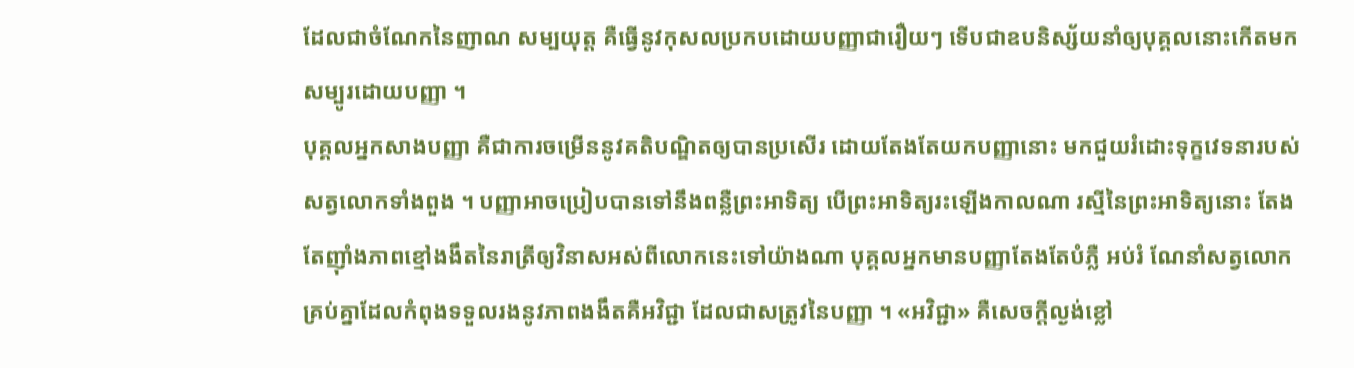ដែលជាចំណែកនៃញាណ សម្បយុត្ត គឺធ្វើនូវកុសលប្រកបដោយបញ្ញាជារឿយៗ ទើបជាឧបនិស្ស័យនាំឲ្យបុគ្គលនោះកើតមកសម្បូរដោយបញ្ញា ។
បុគ្គលអ្នកសាងបញ្ញា គឺជាការចម្រើននូវគតិបណ្ឌិតឲ្យបានប្រសើរ ដោយតែងតែយកបញ្ញានោះ មកជួយរំដោះទុក្ខវេទនារបស់សត្វលោកទាំងពួង ។ បញ្ញាអាចប្រៀបបានទៅនឹងពន្លឺព្រះអាទិត្យ បើព្រះអាទិត្យរះឡើងកាលណា រស្មីនៃព្រះអាទិត្យនោះ តែងតែញ៉ាំងភាពខ្មៅងងឹតនៃរាត្រីឲ្យវិនាសអស់ពីលោកនេះទៅយ៉ាងណា បុគ្គលអ្នកមានបញ្ញាតែងតែបំភ្លឺ អប់រំ ណែនាំសត្វលោកគ្រប់គ្នាដែលកំពុងទទួលរងនូវភាពងងឹតគឺអវិជ្ជា ដែលជាសត្រូវនៃបញ្ញា ។ «អវិជ្ជា» គឺសេចក្ដីល្ងង់ខ្លៅ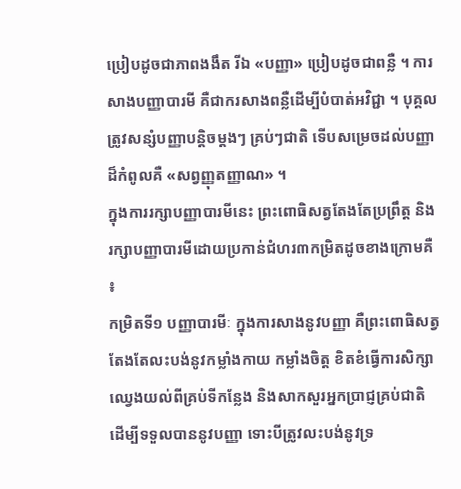ប្រៀបដូចជាភាពងងឹត រីឯ «បញ្ញា» ប្រៀបដូចជាពន្លឺ ។ ការសាងបញ្ញាបារមី គឺជាករសាងពន្លឺដើម្បីបំបាត់អវិជ្ជា ។ បុគ្គលត្រូវសន្សំបញ្ញាបន្តិចម្ដងៗ គ្រប់ៗជាតិ ទើបសម្រេចដល់បញ្ញាដ៏កំពូលគឺ «សព្វញ្ញុតញ្ញាណ» ។
ក្នុងការរក្សាបញ្ញាបារមីនេះ ព្រះពោធិសត្វតែងតែប្រព្រឹត្ត និងរក្សាបញ្ញាបារមីដោយប្រកាន់ជំហរ៣កម្រិតដូចខាងក្រោមគឺ ៖
កម្រិតទី១ បញ្ញាបារមីៈ ក្នុងការសាងនូវបញ្ញា គឺព្រះពោធិសត្វតែងតែលះបង់នូវកម្លាំងកាយ កម្លាំងចិត្ត ខិតខំធ្វើការសិក្សាឈ្វេងយល់ពីគ្រប់ទីកន្លែង និងសាកសួរអ្នកប្រាជ្ញគ្រប់ជាតិ ដើម្បីទទួលបាននូវបញ្ញា ទោះបីត្រូវលះបង់នូវទ្រ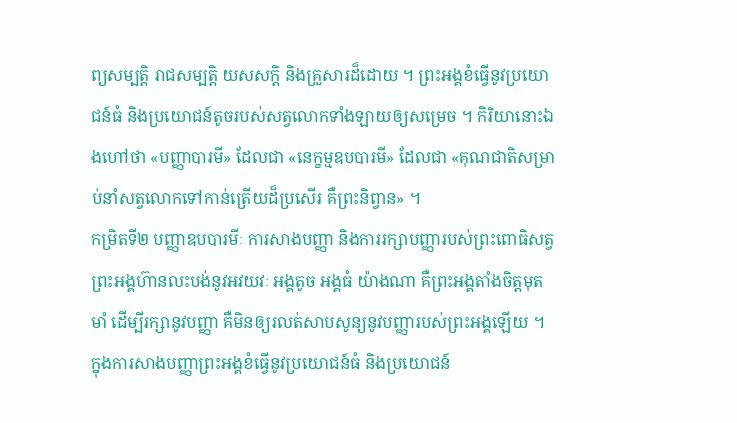ព្យសម្បត្តិ រាជសម្បត្តិ យសសក្តិ និងគ្រួសារដ៏ដោយ ។ ព្រះអង្គខំធ្វើនូវប្រយោជន៍ធំ និងប្រយោជន៍តូចរបស់សត្វលោកទាំងឡាយឲ្យសម្រេច ។ កិរិយានោះឯងហៅថា «បញ្ញាបារមី» ដែលជា «នេក្ខម្មឧបបារមី» ដែលជា «គុណជាតិសម្រាប់នាំសត្វលោកទៅកាន់ត្រើយដ៏ប្រសើរ គឺព្រះនិព្វាន» ។
កម្រិតទី២ បញ្ញាឧបបារមីៈ ការសាងបញ្ញា និងការរក្សាបញ្ញារបស់ព្រះពោធិសត្វ ព្រះអង្គហ៊ានលះបង់នូវអវយវៈ អង្គតូច អង្គធំ យ៉ាងណា គឺព្រះអង្គតាំងចិត្តមុតមាំ ដើម្បីរក្សានូវបញ្ញា គឺមិនឲ្យរលត់សាបសូន្យនូវបញ្ញារបស់ព្រះអង្គឡើយ ។ ក្នុងការសាងបញ្ញាព្រះអង្គខំធ្វើនូវប្រយោជន៍ធំ និងប្រយោជន៍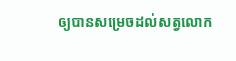ឲ្យបានសម្រេចដល់សត្វលោក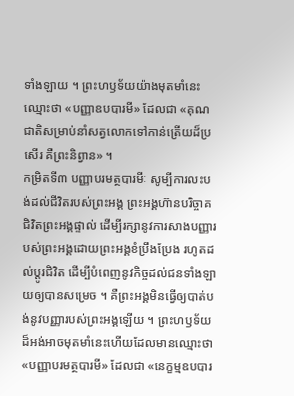ទាំងឡាយ ។ ព្រះហឫទ័យយ៉ាងមុតមាំនេះឈ្មោះថា «បញ្ញាឧបបារមី» ដែលជា «គុណជាតិសម្រាប់នាំសត្វលោកទៅកាន់ត្រើយដ៏ប្រសើរ គឺព្រះនិព្វាន» ។
កម្រិតទី៣ បញ្ញាបរមត្ថបារមីៈ សូម្បីការលះបង់ដល់ជីវិតរបស់ព្រះអង្គ ព្រះអង្គហ៊ានបរិច្ចាគជិវិតព្រះអង្គផ្ទាល់ ដើម្បីរក្សានូវការសាងបញ្ញារបស់ព្រះអង្គដោយព្រះអង្គខំប្រឹងប្រែង រហូតដល់ប្ដូរជិវិត ដើម្បីបំពេញនូវកិច្ចដល់ជនទាំងឡាយឲ្យបានសម្រេច ។ គឺព្រះអង្គមិនធ្វើឲ្យបាត់បង់នូវបញ្ញារបស់ព្រះអង្គឡើយ ។ ព្រះហឫទ័យដ៏អង់អាចមុតមាំនេះហើយដែលមានឈ្មោះថា «បញ្ញាបរមត្ថបារមី» ដែលជា «នេក្ខម្មឧបបារ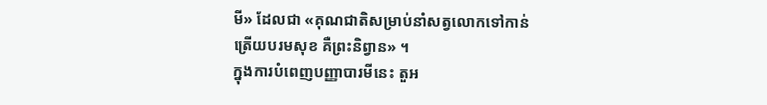មី» ដែលជា «គុណជាតិសម្រាប់នាំសត្វលោកទៅកាន់ត្រើយបរមសុខ គឺព្រះនិព្វាន» ។
ក្នុងការបំពេញបញ្ញាបារមីនេះ តួអ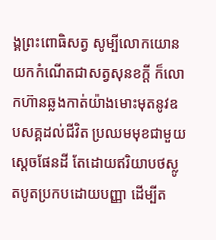ង្គព្រះពោធិសត្វ សូម្បីលោកយោនយកកំណើតជាសត្វសុនខក្ដី ក៏លោកហ៊ានឆ្លងកាត់យ៉ាងមោះមុតនូវឧបសគ្គដល់ជីវិត ប្រឈមមុខជាមួយស្ដេចផែនដី តែដោយឥរិយាបថស្លូតបូតប្រកបដោយបញ្ញា ដើម្បីត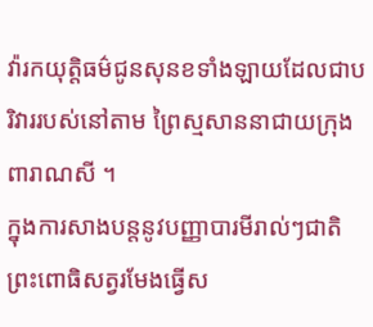វ៉ារកយុត្តិធម៌ជូនសុនខទាំងឡាយដែលជាបរិវាររបស់នៅតាម ព្រៃស្មសាននាជាយក្រុងពារាណសី ។
ក្នុងការសាងបន្តនូវបញ្ញាបារមីរាល់ៗជាតិ ព្រះពោធិសត្វរមែងធ្វើស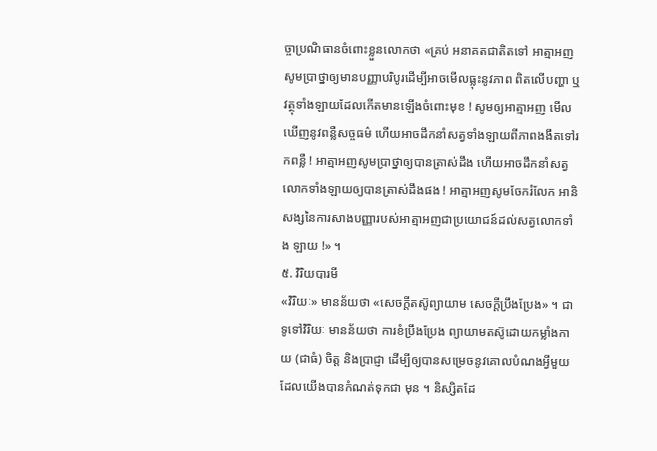ច្ចាប្រណិធានចំពោះខ្លួនលោកថា «គ្រប់ អនាគតជាតិតទៅ អាត្មាអញសូមប្រាថ្នាឲ្យមានបញ្ញាបរិបូរដើម្បីអាចមើលធ្លុះនូវភាព ពិតលើបញ្ហា ឬវត្ថុទាំងឡាយដែលកើតមានឡើងចំពោះមុខ ! សូមឲ្យអាត្មាអញ មើលឃើញនូវពន្លឺសច្ចធម៌ ហើយអាចដឹកនាំសត្វទាំងឡាយពីភាពងងឹតទៅរកពន្លឺ ! អាត្មាអញសូមប្រាថ្នាឲ្យបានត្រាស់ដឹង ហើយអាចដឹកនាំសត្វលោកទាំងឡាយឲ្យបានត្រាស់ដឹងផង ! អាត្មាអញសូមចែករំលែក អានិសង្សនៃការសាងបញ្ញារបស់អាត្មាអញជាប្រយោជន៍ដល់សត្វលោកទាំង ឡាយ !» ។
៥. វិរិយបារមី
«វិរិយៈ» មានន័យថា «សេចក្ដីតស៊ូព្យាយាម សេចក្ដីប្រឹងប្រែង» ។ ជាទូទៅវិរិយៈ មានន័យថា ការខំប្រឹងប្រែង ព្យាយាមតស៊ូដោយកម្លាំងកាយ (ជាធំ) ចិត្ត និងប្រាជ្ញា ដើម្បីឲ្យបានសម្រេចនូវគោលបំណងអ្វីមួយដែលយើងបានកំណត់ទុកជា មុន ។ និស្សិតដែ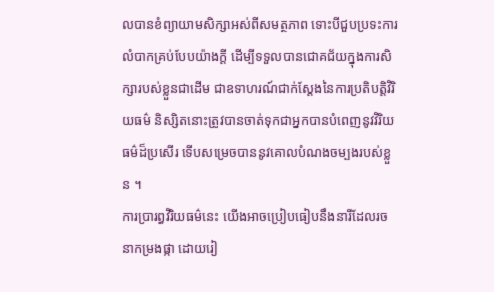លបានខំព្យាយាមសិក្សាអស់ពីសមត្ថភាព ទោះបីជួបប្រទះការលំបាកគ្រប់បែបយ៉ាងក្ដី ដើម្បីទទួលបានជោគជ័យក្នុងការសិក្សារបស់ខ្លួនជាដើម ជាឧទាហរណ៍ជាក់ស្ដែងនៃការប្រតិបត្តិវិរិយធម៌ និស្សិតនោះត្រូវបានចាត់ទុកជាអ្នកបានបំពេញនូវវិរិយធម៌ដ៏ប្រសើរ ទើបសម្រេចបាននូវគោលបំណងចម្បងរបស់ខ្លួន ។
ការប្រារព្ធវិរិយធម៌នេះ យើងអាចប្រៀបធៀបនឹងនារីដែលរចនាកម្រងផ្កា ដោយរៀ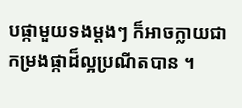បផ្កាមួយទងម្ដងៗ ក៏អាចក្លាយជាកម្រងផ្កាដ៏ល្អប្រណីតបាន ។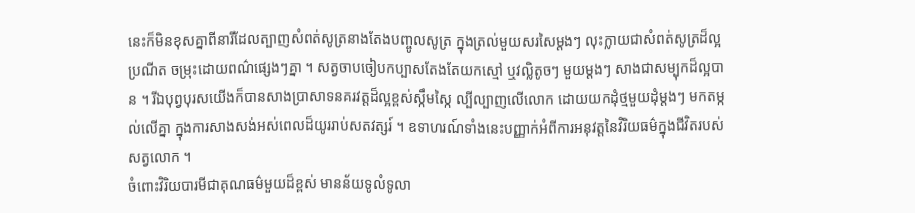នេះក៏មិនខុសគ្នាពីនារីដែលត្បាញសំពត់សូត្រនាងតែងបញ្ចូលសូត្រ ក្នុងត្រល់មួយសរសៃម្ដងៗ លុះក្លាយជាសំពត់សូត្រដ៏ល្អប្រណីត ចម្រុះដោយពណ៌ផ្សេងៗគ្នា ។ សត្វចាបចៀបកប្បាសតែងតែយកស្មៅ ឬវល្លិតូចៗ មួយម្ដងៗ សាងជាសម្បុកដ៏ល្អបាន ។ រីឯបុព្វបុរសយើងក៏បានសាងប្រាសាទនគរវត្តដ៏ល្អខ្ពស់ស្កឹមស្កៃ ល្បីល្បាញលើលោក ដោយយកដុំថ្មមួយដុំម្ដងៗ មកតម្កល់លើគ្នា ក្នុងការសាងសង់អស់ពេលដ៏យូររាប់សតវត្សរ៍ ។ ឧទាហរណ៍ទាំងនេះបញ្ញាក់អំពីការអនុវត្តនៃវិរិយធម៌ក្នុងជីវិតរបស់ សត្វលោក ។
ចំពោះវិរិយបារមីជាគុណធម៌មួយដ៏ខ្ពស់ មានន័យទូលំទូលា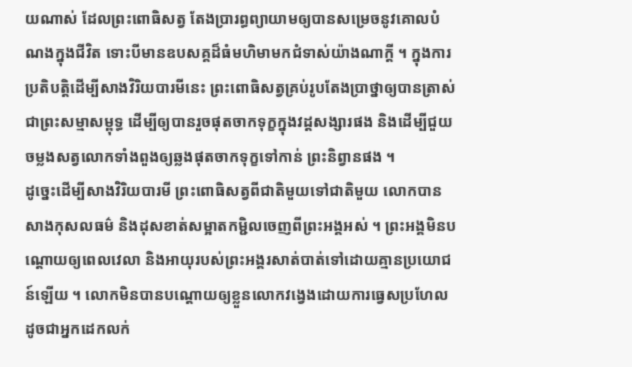យណាស់ ដែលព្រះពោធិសត្វ តែងប្រារព្ធព្យាយាមឲ្យបានសម្រេចនូវគោលបំណងក្នុងជីវិត ទោះបីមានឧបសគ្គដ៏ធំមហិមាមកជំទាស់យ៉ាងណាក្ដី ។ ក្នុងការប្រតិបត្តិដើម្បីសាងវិរិយបារមីនេះ ព្រះពោធិសត្វគ្រប់រូបតែងប្រាថ្នាឲ្យបានត្រាស់ជាព្រះសម្មាសម្ពុទ្ធ ដើម្បីឲ្យបានរួចផុតចាកទុក្ខក្នុងវដ្ដសង្សារផង និងដើម្បីជួយចម្លងសត្វលោកទាំងពួងឲ្យឆ្លងផុតចាកទុក្ខទៅកាន់ ព្រះនិព្វានផង ។
ដូច្នេះដើម្បីសាងវិរិយបារមី ព្រះពោធិសត្វពីជាតិមួយទៅជាតិមួយ លោកបានសាងកុសលធម៌ និងដុសខាត់សម្អាតកម្ជិលចេញពីព្រះអង្គអស់ ។ ព្រះអង្គមិនបណ្ដោយឲ្យពេលវេលា និងអាយុរបស់ព្រះអង្គរសាត់បាត់ទៅដោយគ្មានប្រយោជន៍ឡើយ ។ លោកមិនបានបណ្ដោយឲ្យខ្លួនលោកវង្វេងដោយការធ្វេសប្រហែល ដូចជាអ្នកដេកលក់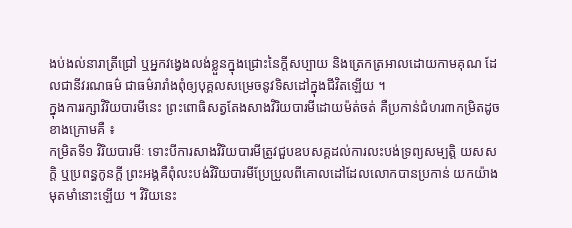ងប់ងល់នារាត្រីជ្រៅ ឬអ្នកវង្វេងលង់ខ្លួនក្នុងជ្រោះនៃក្ដីសប្បាយ និងត្រេកត្រអាលដោយកាមគុណ ដែលជានីវរណធម៌ ជាធម៌រារាំងពុំឲ្យបុគ្គលសម្រេចនូវទិសដៅក្នុងជីវិតឡើយ ។
ក្នុងការរក្សាវិរិយបារមីនេះ ព្រះពោធិសត្វតែងសាងវិរិយបារមីដោយម៉ត់ចត់ គឺប្រកាន់ជំហរ៣កម្រិតដូចខាងក្រោមគឺ ៖
កម្រិតទី១ វិរិយបារមីៈ ទោះបីការសាងវិរិយបារមីត្រូវជួបឧបសគ្គដល់ការលះបង់ទ្រព្យសម្បត្តិ យសសក្តិ ឬប្រពន្ធកូនក្ដី ព្រះអង្គគឺពុំលះបង់វិរិយបារមីប្រែប្រួលពីគោលដៅដែលលោកបានប្រកាន់ យកយ៉ាងមុតមាំនោះឡើយ ។ វិរិយនេះ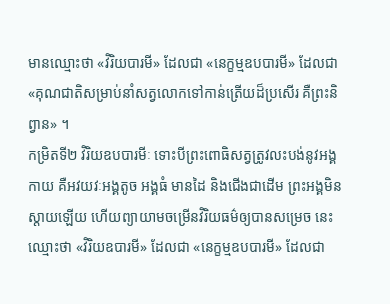មានឈ្មោះថា «វិរិយបារមី» ដែលជា «នេក្ខម្មឧបបារមី» ដែលជា «គុណជាតិសម្រាប់នាំសត្វលោកទៅកាន់ត្រើយដ៏ប្រសើរ គឺព្រះនិព្វាន» ។
កម្រិតទី២ វិរិយឧបបារមីៈ ទោះបីព្រះពោធិសត្វត្រូវលះបង់នូវអង្គកាយ គឺអវយវៈអង្គតូច អង្គធំ មានដៃ និងជើងជាដើម ព្រះអង្គមិនស្ដាយឡើយ ហើយព្យាយាមចម្រើនវិរិយធម៌ឲ្យបានសម្រេច នេះឈ្មោះថា «វិរិយឧបារមី» ដែលជា «នេក្ខម្មឧបបារមី» ដែលជា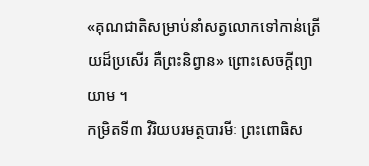«គុណជាតិសម្រាប់នាំសត្វលោកទៅកាន់ត្រើយដ៏ប្រសើរ គឺព្រះនិព្វាន» ព្រោះសេចក្ដីព្យាយាម ។
កម្រិតទី៣ វិរិយបរមត្ថបារមីៈ ព្រះពោធិស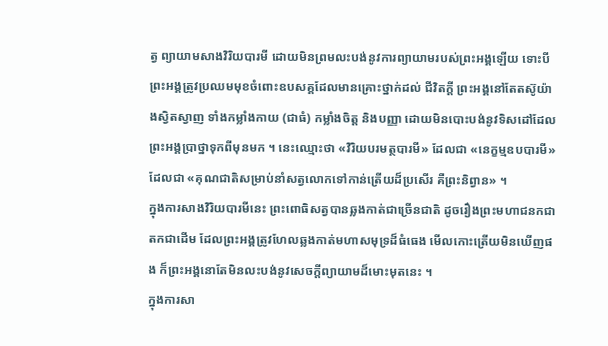ត្វ ព្យាយាមសាងវិរិយបារមី ដោយមិនព្រមលះបង់នូវការព្យាយាមរបស់ព្រះអង្គឡើយ ទោះបីព្រះអង្គត្រូវប្រឈមមុខចំពោះឧបសគ្គដែលមានគ្រោះថ្នាក់ដល់ ជីវិតក្ដី ព្រះអង្គនៅតែតស៊ូយ៉ាងស្វិតស្វាញ ទាំងកម្លាំងកាយ (ជាធំ) កម្លាំងចិត្ត និងបញ្ញា ដោយមិនបោះបង់នូវទិសដៅដែលព្រះអង្គប្រាថ្នាទុកពីមុនមក ។ នេះឈ្មោះថា «វិរិយបរមត្ថបារមី» ដែលជា «នេក្ខម្មឧបបារមី» ដែលជា «គុណជាតិសម្រាប់នាំសត្វលោកទៅកាន់ត្រើយដ៏ប្រសើរ គឺព្រះនិព្វាន» ។
ក្នុងការសាងវិរិយបារមីនេះ ព្រះពោធិសត្វបានឆ្លងកាត់ជាច្រើនជាតិ ដូចរឿងព្រះមហាជនកជាតកជាដើម ដែលព្រះអង្គត្រូវហែលឆ្លងកាត់មហាសមុទ្រដ៏ធំធេង មើលកោះត្រើយមិនឃើញផង ក៏ព្រះអង្គនោតែមិនលះបង់នូវសេចក្ដីព្យាយាមដ៏មោះមុតនេះ ។
ក្នុងការសា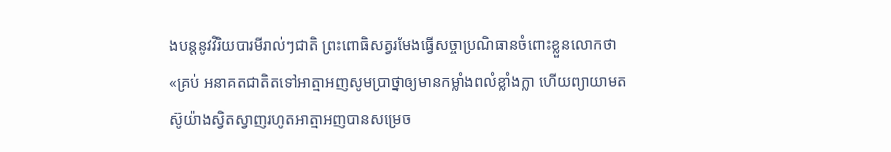ងបន្តនូវវិរិយបារមីរាល់ៗជាតិ ព្រះពោធិសត្វរមែងធ្វើសច្ចាប្រណិធានចំពោះខ្លួនលោកថា «គ្រប់ អនាគតជាតិតទៅអាត្មាអញសូមប្រាថ្នាឲ្យមានកម្លាំងពលំខ្លាំងក្លា ហើយព្យាយាមតស៊ូយ៉ាងស្វិតស្វាញរហូតអាត្មាអញបានសម្រេច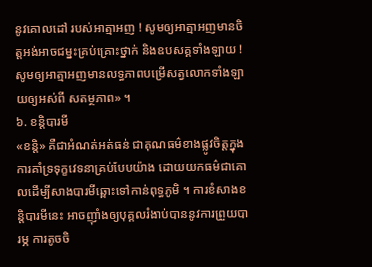នូវគោលដៅ របស់អាត្មាអញ ! សូមឲ្យអាត្មាអញមានចិត្តអង់អាចជម្នះគ្រប់គ្រោះថ្នាក់ និងឧបសគ្គទាំងឡាយ ! សូមឲ្យអាត្មាអញមានលទ្ធភាពបម្រើសត្វលោកទាំងឡាយឲ្យអស់ពី សតម្ថភាព» ។
៦. ខន្តិបារមី
«ខន្តិ» គឺជាអំណត់អត់ធន់ ជាគុណធម៌ខាងផ្លូវចិត្តក្នុងការគាំទ្រទុក្ខវេទនាគ្រប់បែបយ៉ាង ដោយយកធម៌ជាគោលដើម្បីសាងបារមីឆ្ពោះទៅកាន់ពុទ្ធភូមិ ។ ការខំសាងខន្តិបារមីនេះ អាចញ៉ាំងឲ្យបុគ្គលរំងាប់បាននូវការព្រួយបារម្ភ ការតូចចិ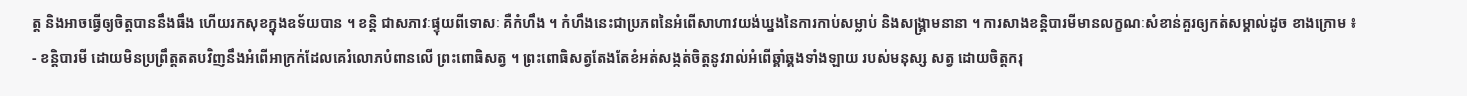ត្ត និងអាចធ្វើឲ្យចិត្តបាននឹងធឹង ហើយរកសុខក្នុងឧទ័យបាន ។ ខន្តិ ជាសភាវៈផ្ទុយពីទោសៈ គឺកំហឹង ។ កំហឹងនេះជាប្រភពនៃអំពើសាហាវយង់ឃ្នងនៃការកាប់សម្លាប់ និងសង្គ្រាមនានា ។ ការសាងខន្តិបារមីមានលក្ខណៈសំខាន់គួរឲ្យកត់សម្គាល់ដូច ខាងក្រោម ៖
- ខន្តិបារមី ដោយមិនប្រព្រឹត្តតតបវិញនឹងអំពើអាក្រក់ដែលគេរំលោភបំពានលើ ព្រះពោធិសត្វ ។ ព្រះពោធិសត្វតែងតែខំអត់សង្កត់ចិត្តនូវរាល់អំពើឆ្គាំឆ្គងទាំងឡាយ របស់មនុស្ស សត្វ ដោយចិត្តករុ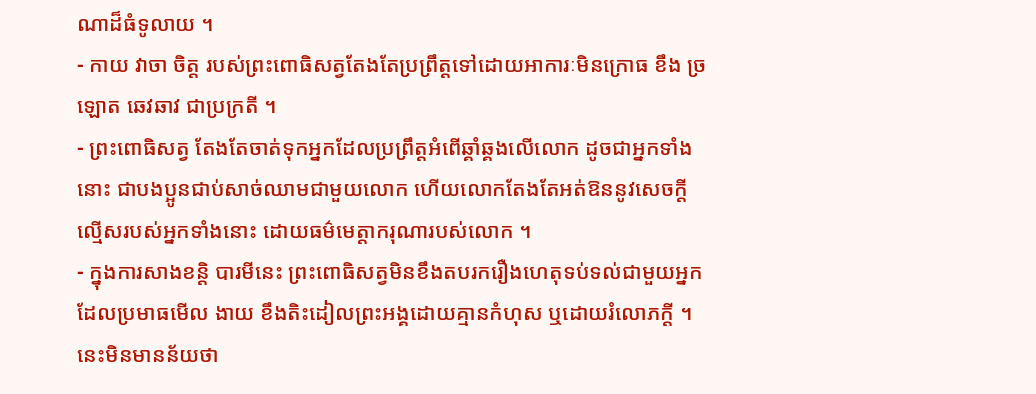ណាដ៏ធំទូលាយ ។
- កាយ វាចា ចិត្ត របស់ព្រះពោធិសត្វតែងតែប្រព្រឹត្តទៅដោយអាការៈមិនក្រោធ ខឹង ច្រឡោត ឆេវឆាវ ជាប្រក្រតី ។
- ព្រះពោធិសត្វ តែងតែចាត់ទុកអ្នកដែលប្រព្រឹត្តអំពើឆ្គាំឆ្គងលើលោក ដូចជាអ្នកទាំងនោះ ជាបងប្អូនជាប់សាច់ឈាមជាមួយលោក ហើយលោកតែងតែអត់ឱននូវសេចក្ដីល្មើសរបស់អ្នកទាំងនោះ ដោយធម៌មេត្តាករុណារបស់លោក ។
- ក្នុងការសាងខន្តិ បារមីនេះ ព្រះពោធិសត្វមិនខឹងតបរករឿងហេតុទប់ទល់ជាមួយអ្នកដែលប្រមាធមើល ងាយ ខឹងតិះដៀលព្រះអង្គដោយគ្មានកំហុស ឬដោយរំលោភក្ដី ។ នេះមិនមានន័យថា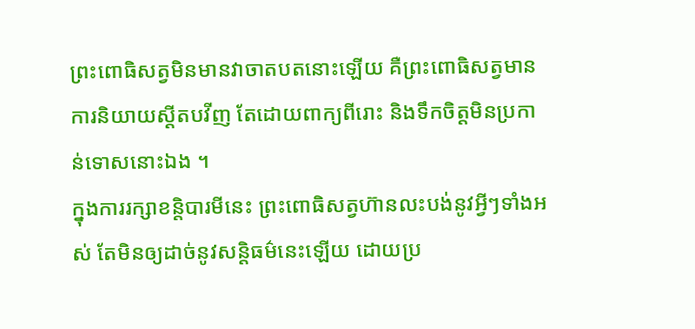ព្រះពោធិសត្វមិនមានវាចាតបតនោះឡើយ គឺព្រះពោធិសត្វមានការនិយាយស្ដីតបវីញ តែដោយពាក្យពីរោះ និងទឹកចិត្តមិនប្រកាន់ទោសនោះឯង ។
ក្នុងការរក្សាខន្តិបារមីនេះ ព្រះពោធិសត្វហ៊ានលះបង់នូវអ្វីៗទាំងអស់ តែមិនឲ្យដាច់នូវសន្តិធម៌នេះឡើយ ដោយប្រ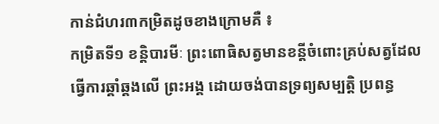កាន់ជំហរ៣កម្រិតដូចខាងក្រោមគឺ ៖
កម្រិតទី១ ខន្តិបារមីៈ ព្រះពោធិសត្វមានខន្តីចំពោះគ្រប់សត្វដែលធ្វើការឆ្គាំឆ្គងលើ ព្រះអង្គ ដោយចង់បានទ្រព្យសម្បត្តិ ប្រពន្ធ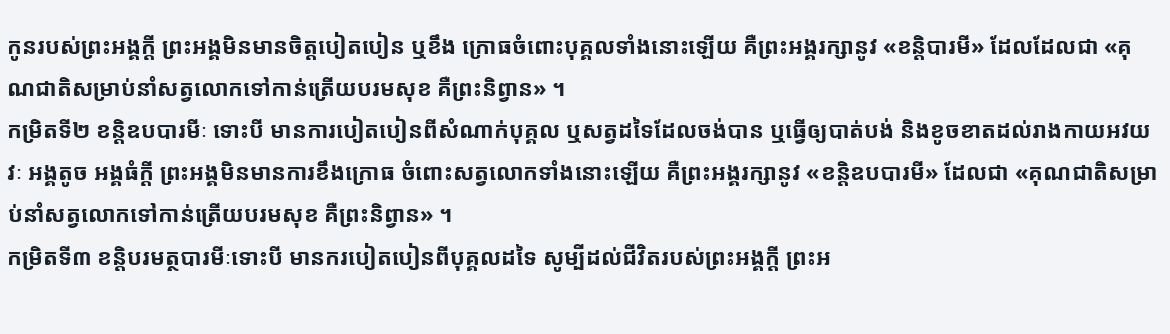កូនរបស់ព្រះអង្គក្ដី ព្រះអង្គមិនមានចិត្តបៀតបៀន ឬខឹង ក្រោធចំពោះបុគ្គលទាំងនោះឡើយ គឺព្រះអង្គរក្សានូវ «ខន្តិបារមី» ដែលដែលជា «គុណជាតិសម្រាប់នាំសត្វលោកទៅកាន់ត្រើយបរមសុខ គឺព្រះនិព្វាន» ។
កម្រិតទី២ ខន្តិឧបបារមីៈ ទោះបី មានការបៀតបៀនពីសំណាក់បុគ្គល ឬសត្វដទៃដែលចង់បាន ឬធ្វើឲ្យបាត់បង់ និងខូចខាតដល់រាងកាយអវយវៈ អង្គតូច អង្គធំក្ដី ព្រះអង្គមិនមានការខឹងក្រោធ ចំពោះសត្វលោកទាំងនោះឡើយ គឺព្រះអង្គរក្សានូវ «ខន្តិឧបបារមី» ដែលជា «គុណជាតិសម្រាប់នាំសត្វលោកទៅកាន់ត្រើយបរមសុខ គឺព្រះនិព្វាន» ។
កម្រិតទី៣ ខន្តិបរមត្ថបារមីៈទោះបី មានករបៀតបៀនពីបុគ្គលដទៃ សូម្បីដល់ជីវិតរបស់ព្រះអង្គក្ដី ព្រះអ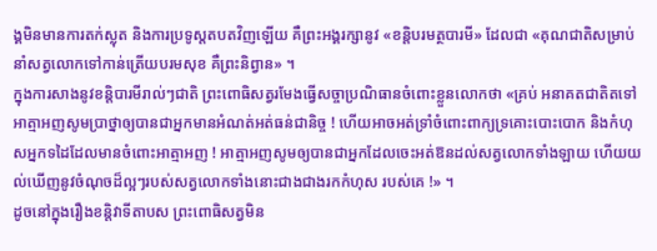ង្គមិនមានការតក់ស្លុត និងការប្រទូស្តតបតវិញឡើយ គឺព្រះអង្គរក្សានូវ «ខន្តិបរមត្ថបារមី» ដែលជា «គុណជាតិសម្រាប់នាំសត្វលោកទៅកាន់ត្រើយបរមសុខ គឺព្រះនិព្វាន» ។
ក្នុងការសាងនូវខន្តិបារមីរាល់ៗជាតិ ព្រះពោធិសត្វរមែងធ្វើសច្ចាប្រណិធានចំពោះខ្លួនលោកថា «គ្រប់ អនាគតជាតិតទៅ អាត្មាអញសូមប្រាថ្នាឲ្យបានជាអ្នកមានអំណត់អត់ធន់ជានិច្ច ! ហើយអាចអត់ទ្រាំចំពោះពាក្យទ្រគោះបោះបោក និងកំហុសអ្នកទដៃដែលមានចំពោះអាត្មាអញ ! អាត្មាអញសូមឲ្យបានជាអ្នកដែលចេះអត់ឱនដល់សត្វលោកទាំងឡាយ ហើយយល់ឃើញនូវចំណុចដ៏ល្អៗរបស់សត្វលោកទាំងនោះជាងជាងរកកំហុស របស់គេ !» ។
ដូចនៅក្នុងរឿងខន្តិវាទីតាបស ព្រះពោធិសត្វមិន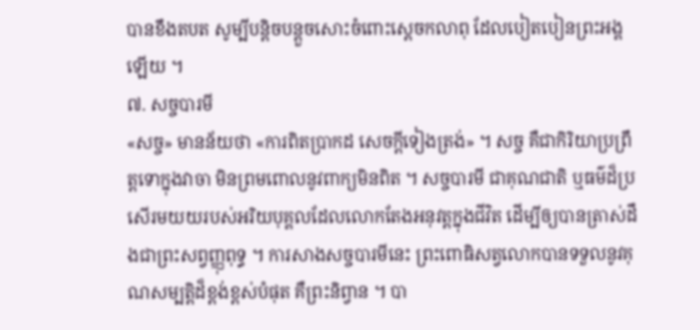បានខឹងតបត សូម្បីបន្តិចបន្តួចសោះចំពោះស្ដេចកលាពុ ដែលបៀតបៀនព្រះអង្គឡើយ ។
៧. សច្ចបារមី
«សច្ច» មានន័យថា «ការពិតប្រាកដ សេចក្ដីទៀងត្រង់» ។ សច្ច គឺជាកិរិយាប្រព្រឹត្តទោក្នុងវាចា មិនព្រមពោលនូវពាក្យមិនពិត ។ សច្ចបារមី ជាគុណជាតិ ឬធម៌ដ៏ប្រសើរមយយរបស់អរិយបុគ្គលដែលលោកតែងអនុវត្តក្នុងជីវិត ដើម្បីឲ្យបានត្រាស់ដឹងជាព្រះសព្វញ្ញុពុទ្ធ ។ ការសាងសច្ចបារមីនេះ ព្រះពោធិសត្វលោកបានទទួលនូវគុណសម្បត្តិដ៏ខ្ពង់ខ្ពស់បំផុត គឺព្រះនិព្វាន ។ បា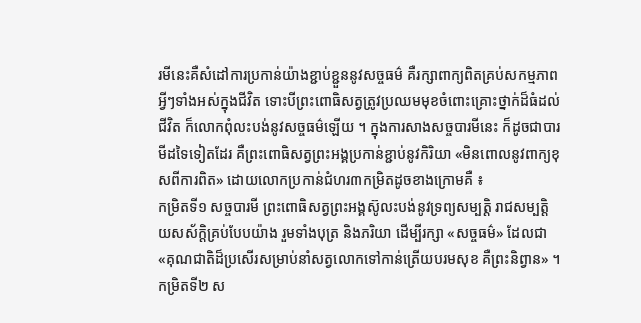រមីនេះគឺសំដៅការប្រកាន់យ៉ាងខ្ជាប់ខ្ជួននូវសច្ចធម៌ គឺរក្សាពាក្យពិតគ្រប់សកម្មភាពអ្វីៗទាំងអស់ក្នុងជីវិត ទោះបីព្រះពោធិសត្វត្រូវប្រឈមមុខចំពោះគ្រោះថ្នាក់ដ៏ធំដល់ជីវិត ក៏លោកពុំលះបង់នូវសច្ចធម៌ឡើយ ។ ក្នុងការសាងសច្ចបារមីនេះ ក៏ដូចជាបារមីដទៃទៀតដែរ គឺព្រះពោធិសត្វព្រះអង្គប្រកាន់ខ្ជាប់នូវកិរិយា «មិនពោលនូវពាក្យខុសពីការពិត» ដោយលោកប្រកាន់ជំហរ៣កម្រិតដូចខាងក្រោមគឺ ៖
កម្រិតទី១ សច្ចបារមី ព្រះពោធិសត្វព្រះអង្គស៊ូលះបង់នូវទ្រព្យសម្បត្តិ រាជសម្បត្តិ យសស័ក្តិគ្រប់បែបយ៉ាង រួមទាំងបុត្រ និងភរិយា ដើម្បីរក្សា «សច្ចធម៌» ដែលជា «គុណជាតិដ៏ប្រសើរសម្រាប់នាំសត្វលោកទៅកាន់ត្រើយបរមសុខ គឺព្រះនិព្វាន» ។
កម្រិតទី២ ស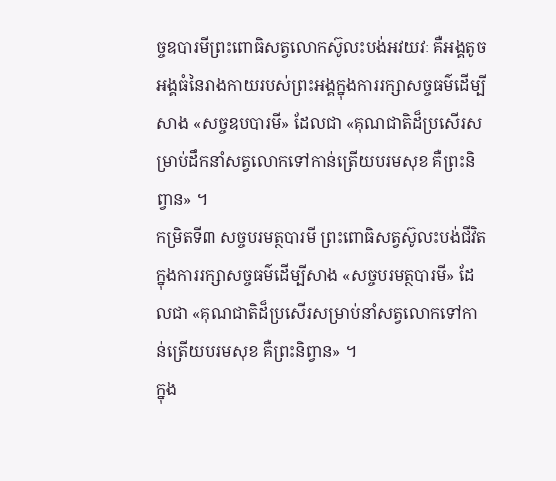ច្ចឧបារមីព្រះពោធិសត្វលោកស៊ូលះបង់អវយវៈ គឺអង្គតូច អង្គធំនៃរាងកាយរបស់ព្រះអង្គក្នុងការរក្សាសច្ចធម៌ដើម្បីសាង «សច្ចឧបបារមី» ដែលជា «គុណជាតិដ៏ប្រសើរសម្រាប់ដឹកនាំសត្វលោកទៅកាន់ត្រើយបរមសុខ គឺព្រះនិព្វាន» ។
កម្រិតទី៣ សច្ចបរមត្ថបារមី ព្រះពោធិសត្វស៊ូលះបង់ជីវិតក្នុងការរក្សាសច្ចធម៌ដើម្បីសាង «សច្ចបរមត្ថបារមី» ដែលជា «គុណជាតិដ៏ប្រសើរសម្រាប់នាំសត្វលោកទៅកាន់ត្រើយបរមសុខ គឺព្រះនិព្វាន» ។
ក្នុង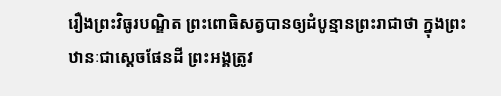រឿងព្រះវិធូរបណ្ឌិត ព្រះពោធិសត្វបានឲ្យដំបូន្មានព្រះរាជាថា ក្នុងព្រះឋានៈជាស្ដេចផែនដី ព្រះអង្គត្រូវ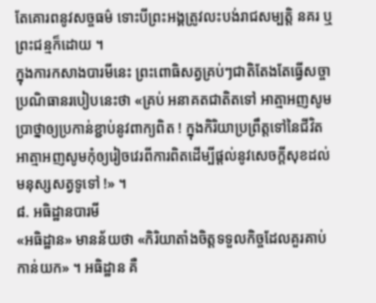តែគោរពនូវសច្ចធម៌ ទោះបីព្រះអង្គត្រូវលះបង់រាជសម្បត្តិ នគរ ឬព្រះជន្មក៏ដោយ ។
ក្នុងការកសាងបារមីនេះ ព្រះពោធិសត្វគ្រប់ៗជាតិតែងតែធ្វើសច្ចាប្រណិធានរបៀបនេះថា «គ្រប់ អនាគតជាតិតទៅ អាត្មាអញសូមប្រាថ្នាឲ្យប្រកាន់ខ្ជាប់នូវពាក្យពិត ! ក្នុងកិរិយាប្រព្រឹត្តទៅនៃជីវិត អាត្មាអញសូមកុំឲ្យរៀចវេរពីការពិតដើម្បីផ្ដល់នូវសេចក្ដីសុខដល់ មនុស្សសត្វទូទៅ !» ។
៨. អធិដ្ឋានបារមី
«អធិដ្ឋាន» មានន័យថា «កិរិយាតាំងចិត្តទទួលកិច្ចដែលគួរគាប់កាន់យក» ។ អធិដ្ឋាន គឺ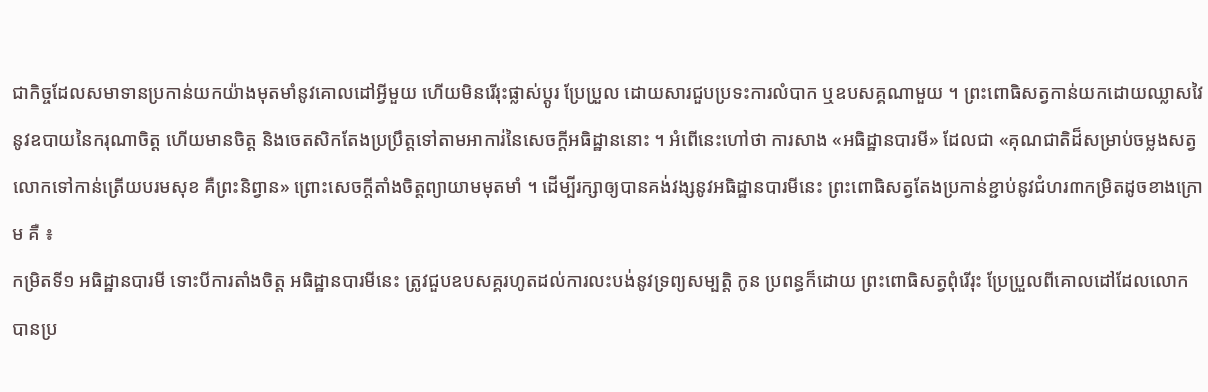ជាកិច្ចដែលសមាទានប្រកាន់យកយ៉ាងមុតមាំនូវគោលដៅអ្វីមួយ ហើយមិនរើរុះផ្លាស់ប្ដូរ ប្រែប្រួល ដោយសារជួបប្រទះការលំបាក ឬឧបសគ្គណាមួយ ។ ព្រះពោធិសត្វកាន់យកដោយឈ្លាសវៃនូវឧបាយនៃករុណាចិត្ត ហើយមានចិត្ត និងចេតសិកតែងប្រប្រឹត្តទៅតាមអាការ់នៃសេចក្ដីអធិដ្ឋាននោះ ។ អំពើនេះហៅថា ការសាង «អធិដ្ឋានបារមី» ដែលជា «គុណជាតិដ៏សម្រាប់ចម្លងសត្វលោកទៅកាន់ត្រើយបរមសុខ គឺព្រះនិព្វាន» ព្រោះសេចក្ដីតាំងចិត្តព្យាយាមមុតមាំ ។ ដើម្បីរក្សាឲ្យបានគង់វង្សនូវអធិដ្ឋានបារមីនេះ ព្រះពោធិសត្វតែងប្រកាន់ខ្ជាប់នូវជំហរ៣កម្រិតដូចខាងក្រោម គឺ ៖
កម្រិតទី១ អធិដ្ឋានបារមី ទោះបីការតាំងចិត្ត អធិដ្ឋានបារមីនេះ ត្រូវជួបឧបសគ្គរហូតដល់ការលះបង់នូវទ្រព្យសម្បត្តិ កូន ប្រពន្ធក៏ដោយ ព្រះពោធិសត្វពុំរើរុះ ប្រែប្រួលពីគោលដៅដែលលោកបានប្រ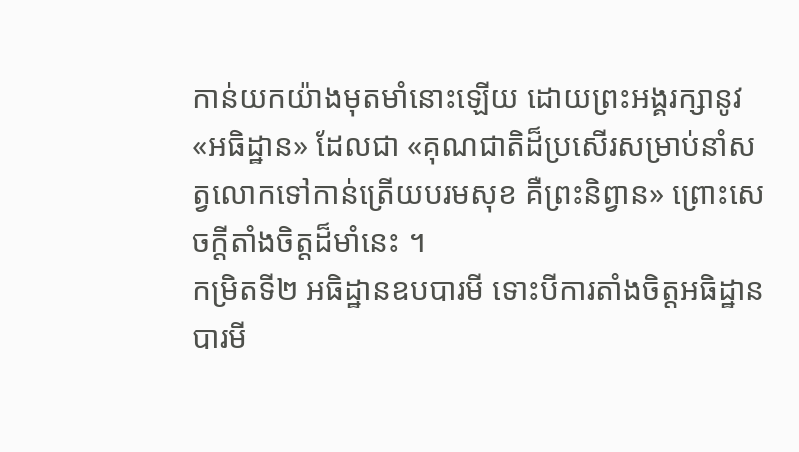កាន់យកយ៉ាងមុតមាំនោះឡើយ ដោយព្រះអង្គរក្សានូវ «អធិដ្ឋាន» ដែលជា «គុណជាតិដ៏ប្រសើរសម្រាប់នាំសត្វលោកទៅកាន់ត្រើយបរមសុខ គឺព្រះនិព្វាន» ព្រោះសេចក្ដីតាំងចិត្តដ៏មាំនេះ ។
កម្រិតទី២ អធិដ្ឋានឧបបារមី ទោះបីការតាំងចិត្តអធិដ្ឋានបារមី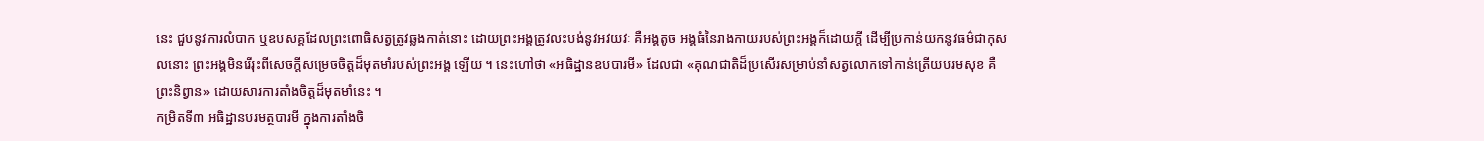នេះ ជួបនូវការលំបាក ឬឧបសគ្គដែលព្រះពោធិសត្វត្រូវឆ្លងកាត់នោះ ដោយព្រះអង្គត្រូវលះបង់នូវអវយវៈ គឺអង្គតូច អង្គធំនៃរាងកាយរបស់ព្រះអង្គក៏ដោយក្ដី ដើម្បីប្រកាន់យកនូវធម៌ជាកុសលនោះ ព្រះអង្គមិនរើរុះពីសេចក្ដីសម្រេចចិត្តដ៏មុតមាំរបស់ព្រះអង្គ ឡើយ ។ នេះហៅថា «អធិដ្ឋានឧបបារមី» ដែលជា «គុណជាតិដ៏ប្រសើរសម្រាប់នាំសត្វលោកទៅកាន់ត្រើយបរមសុខ គឺព្រះនិព្វាន» ដោយសារការតាំងចិត្តដ៏មុតមាំនេះ ។
កម្រិតទី៣ អធិដ្ឋានបរមត្ថបារមី ក្នុងការតាំងចិ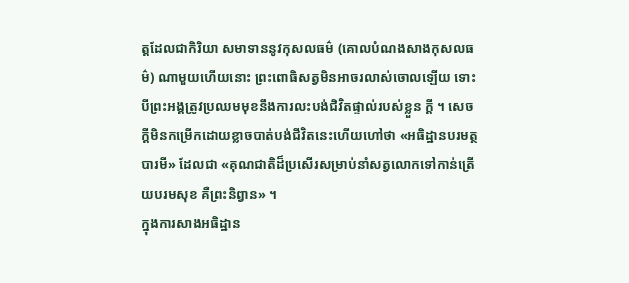ត្តដែលជាកិរិយា សមាទាននូវកុសលធម៌ (គោលបំណងសាងកុសលធម៌) ណាមួយហើយនោះ ព្រះពោធិសត្វមិនអាចរលាស់ចោលឡើយ ទោះបីព្រះអង្គត្រូវប្រឈមមុខនឹងការលះបង់ជិវិតផ្ទាល់របស់ខ្លួន ក្ដី ។ សេចក្ដីមិនកម្រើកដោយខ្លាចបាត់បង់ជីវិតនេះហើយហៅថា «អធិដ្ឋានបរមត្ថបារមី» ដែលជា «គុណជាតិដ៏ប្រសើរសម្រាប់នាំសត្វលោកទៅកាន់ត្រើយបរមសុខ គឺព្រះនិព្វាន» ។
ក្នុងការសាងអធិដ្ឋាន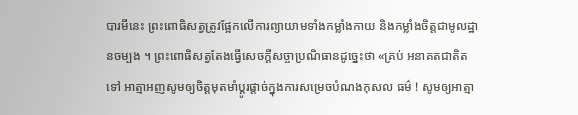បារមីនេះ ព្រះពោធិសត្វត្រូវផ្អែកលើការព្យាយាមទាំងកម្លាំងកាយ និងកម្លាំងចិត្តជាមូលដ្ឋានចម្បង ។ ព្រះពោធិសត្វតែងធ្វើសេចក្ដីសច្ចាប្រណិធានដូច្នេះថា «គ្រប់ អនាគតជាតិតទៅ អាត្មាអញសូមឲ្យចិត្តមុតមាំប្ដូរផ្ដាច់ក្នុងការសម្រេចបំណងកុសល ធម៌ ! សូមឲ្យអាត្មា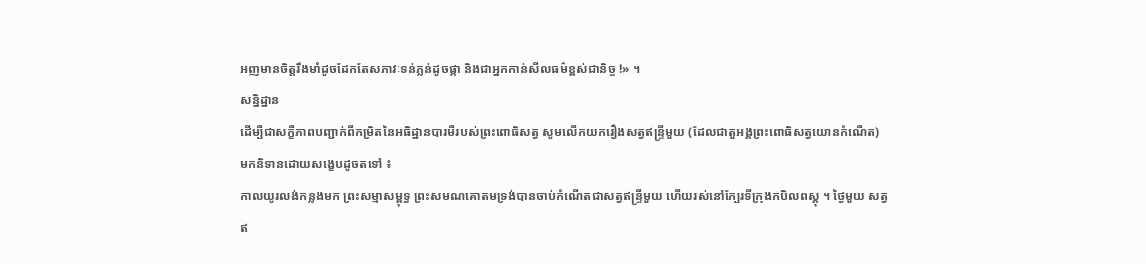អញមានចិត្តរឹងមាំដូចដែកតែសភាវៈទន់ភ្លន់ដូចផ្កា និងជាអ្នកកាន់សីលធម៌ខ្ពស់ជានិច្ច !» ។
សន្និដ្ឋាន
ដើម្បីជាសក្ខីភាពបញ្ជាក់ពីកម្រិតនៃអធិដ្ឋានបារមីរបស់ព្រះពោធិសត្វ សូមលើកយករឿងសត្វឥន្ទ្រីមួយ (ដែលជាតួអង្គព្រះពោធិសត្វយោនកំណើត) មកនិទានដោយសង្ខេបដូចតទៅ ៖
កាលយូរលង់កន្លងមក ព្រះសម្មាសម្ពុទ្ធ ព្រះសមណគោតមទ្រង់បានចាប់កំណើតជាសត្វឥន្ទ្រីមួយ ហើយរស់នៅក្បែរទីក្រុងកបិលពស្តុ ។ ថ្ងៃមួយ សត្វឥ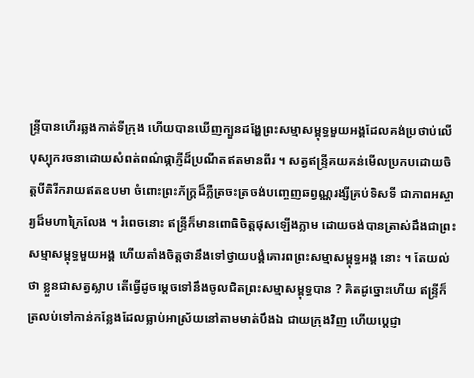ន្ទ្រីបានហើរឆ្លងកាត់ទីក្រុង ហើយបានឃើញក្បួនដង្ហែព្រះសម្មាសម្ពុទ្ធមួយអង្គដែលគង់ប្រថាប់លើ បុស្បុករចនាដោយសំពត់ពណ៌ផ្កាភ្ញីដ៏ប្រណីតឥតមានពីរ ។ សត្វឥន្ទ្រីគយគន់មើលប្រកបដោយចិត្តបីតិរីករាយឥតឧបមា ចំពោះព្រះភ័ក្ត្រដ៏ភ្លឺត្រចះត្រចង់បញ្ចេញឆព្វណ្ណរង្សីគ្រប់ទិសទី ជាភាពអស្ចារ្យដ៏មហាក្រៃលែង ។ រំពេចនោះ ឥន្ទ្រីក៏មានពោធិចិត្តផុសឡើងភ្លាម ដោយចង់បានត្រាស់ដឹងជាព្រះសម្មាសម្ពុទ្ធមួយអង្គ ហើយតាំងចិត្តថានឹងទៅថ្វាយបង្គំគោរពព្រះសម្មាសម្ពុទ្ធអង្គ នោះ ។ តែយល់ថា ខ្លួនជាសត្វស្លាប តើធ្វើដូចម្ដេចទៅនឹងចូលជិតព្រះសម្មាសម្ពុទ្ធបាន ? គិតដូច្នោះហើយ ឥន្ទ្រីក៏ត្រលប់ទៅកាន់កន្លែងដែលធ្លាប់អាស្រ័យនៅតាមមាត់បឹងឯ ជាយក្រុងវិញ ហើយប្ដេជ្ញា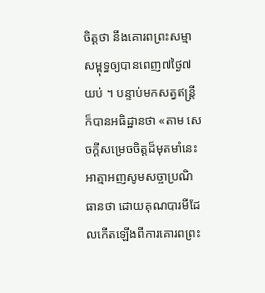ចិត្តថា នឹងគោរពព្រះសម្មាសម្ពុទ្ធឲ្យបានពេញ៧ថ្ងៃ៧យប់ ។ បន្ទាប់មកសត្វឥន្ត្រីក៏បានអធិដ្ឋានថា «តាម សេចក្ដីសម្រេចចិត្តដ៏មុតមាំនេះ អាត្មាអញសូមសច្ចាប្រណិធានថា ដោយគុណបារមីដែលកើតឡើងពីការគោរពព្រះ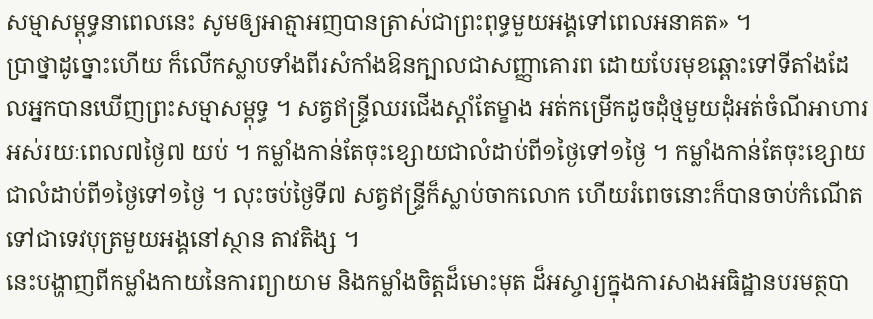សម្មាសម្ពុទ្ធនាពេលនេះ សូមឲ្យអាត្មាអញបានត្រាស់ជាព្រះពុទ្ធមួយអង្គទៅពេលអនាគត» ។
ប្រាថ្នាដូច្នោះហើយ ក៏លើកស្លាបទាំងពីរសំកាំងឱនក្បាលជាសញ្ញាគោរព ដោយបែរមុខឆ្ពោះទៅទីតាំងដែលអ្នកបានឃើញព្រះសម្មាសម្ពុទ្ធ ។ សត្វឥន្ទ្រីឈរជើងស្ដាំតែម្ខាង អត់កម្រើកដូចដុំថ្មមួយដុំអត់ចំណីអាហារអស់រយៈពេល៧ថ្ងៃ៧ យប់ ។ កម្លាំងកាន់តែចុះខ្សោយជាលំដាប់ពី១ថ្ងៃទៅ១ថ្ងៃ ។ កម្លាំងកាន់តែចុះខ្សោយជាលំដាប់ពី១ថ្ងៃទៅ១ថ្ងៃ ។ លុះចប់ថ្ងៃទី៧ សត្វឥន្ទ្រីក៏ស្លាប់ចាកលោក ហើយរំពេចនោះក៏បានចាប់កំណើតទៅជាទេវបុត្រមួយអង្គនៅស្ថាន តាវតិង្ស ។
នេះបង្ហាញពីកម្លាំងកាយនៃការព្យាយាម និងកម្លាំងចិត្តដ៏មោះមុត ដ៏អស្ចារ្យក្នុងការសាងអធិដ្ឋានបរមត្ថបា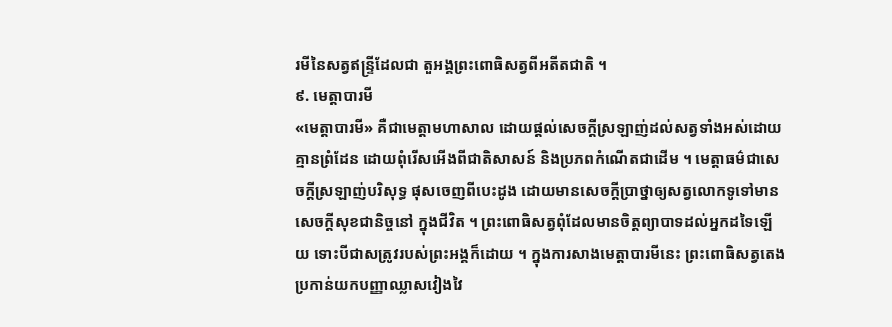រមីនៃសត្វឥន្ទ្រីដែលជា តួអង្គព្រះពោធិសត្វពីអតីតជាតិ ។
៩. មេត្តាបារមី
«មេត្តាបារមី» គឺជាមេត្តាមហាសាល ដោយផ្ដល់សេចក្ដីស្រឡាញ់ដល់សត្វទាំងអស់ដោយគ្មានព្រំដែន ដោយពុំរើសអើងពីជាតិសាសន៍ និងប្រភពកំណើតជាដើម ។ មេត្តាធម៌ជាសេចក្ដីស្រឡាញ់បរិសុទ្ធ ផុសចេញពីបេះដូង ដោយមានសេចក្ដីប្រាថ្នាឲ្យសត្វលោកទូទៅមានសេចក្ដីសុខជានិច្ចនៅ ក្នុងជីវិត ។ ព្រះពោធិសត្វពុំដែលមានចិត្តព្យាបាទដល់អ្នកដទៃឡើយ ទោះបីជាសត្រូវរបស់ព្រះអង្គក៏ដោយ ។ ក្នុងការសាងមេត្តាបារមីនេះ ព្រះពោធិសត្វតេងប្រកាន់យកបញ្ញាឈ្លាសវៀងវៃ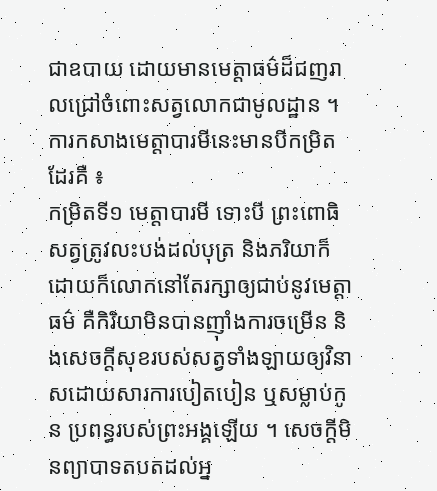ជាឧបាយ ដោយមានមេត្តាធម៌ដ៏ជញរាលជ្រៅចំពោះសត្វលោកជាមូលដ្ឋាន ។ ការកសាងមេត្តាបារមីនេះមានបីកម្រិតដែរគឺ ៖
កម្រិតទី១ មេត្តាបារមី ទោះបី ព្រះពោធិសត្វត្រូវលះបង់ដល់បុត្រ និងភរិយាក៏ដោយក៏លោកនៅតែរក្សាឲ្យជាប់នូវមេត្តាធម៌ គឺកិរិយាមិនបានញ៉ាំងការចម្រើន និងសេចក្ដីសុខរបស់សត្វទាំងឡាយឲ្យវិនាសដោយសារការបៀតបៀន ឬសម្លាប់កូន ប្រពន្ធរបស់ព្រះអង្គឡើយ ។ សេចក្ដីមិនព្យាបាទតបតដល់អ្ន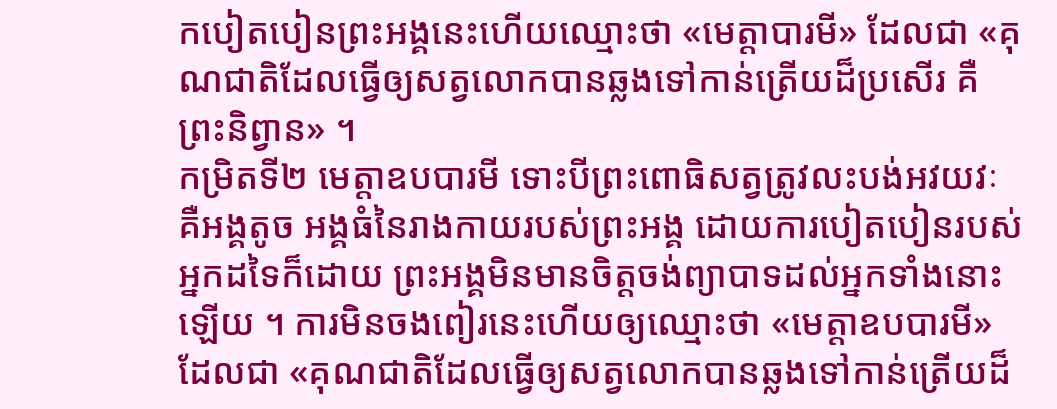កបៀតបៀនព្រះអង្គនេះហើយឈ្មោះថា «មេត្តាបារមី» ដែលជា «គុណជាតិដែលធ្វើឲ្យសត្វលោកបានឆ្លងទៅកាន់ត្រើយដ៏ប្រសើរ គឺព្រះនិព្វាន» ។
កម្រិតទី២ មេត្តាឧបបារមី ទោះបីព្រះពោធិសត្វត្រូវលះបង់អវយវៈ គឺអង្គតូច អង្គធំនៃរាងកាយរបស់ព្រះអង្គ ដោយការបៀតបៀនរបស់អ្នកដទៃក៏ដោយ ព្រះអង្គមិនមានចិត្តចង់ព្យាបាទដល់អ្នកទាំងនោះឡើយ ។ ការមិនចងពៀរនេះហើយឲ្យឈ្មោះថា «មេត្តាឧបបារមី» ដែលជា «គុណជាតិដែលធ្វើឲ្យសត្វលោកបានឆ្លងទៅកាន់ត្រើយដ៏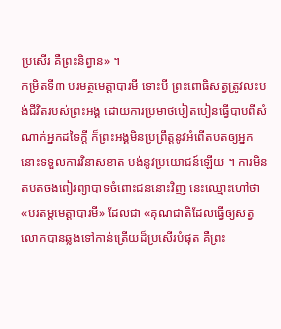ប្រសើរ គឺព្រះនិព្វាន» ។
កម្រិតទី៣ បរមត្ថមេត្តាបារមី ទោះបី ព្រះពោធិសត្វត្រូវលះបង់ជីវិតរបស់ព្រះអង្គ ដោយការប្រមាថបៀតបៀនធ្វើបាបពីសំណាក់អ្នកដទៃក្ដី ក៏ព្រះអង្គមិនប្រព្រឹត្តនូវអំពើតបតឲ្យអ្នកនោះទទួលការវិនាសខាត បង់នូវប្រយោជន៍ឡើយ ។ ការមិនតបតចងពៀរព្យាបាទចំពោះជននោះវិញ នេះឈ្មោះហៅថា «បរតម្តមេត្តាបារមី» ដែលជា «គុណជាតិដែលធ្វើឲ្យសត្វលោកបានឆ្លងទៅកាន់ត្រើយដ៏ប្រសើរបំផុត គឺព្រះ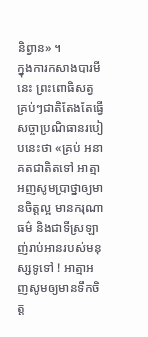និព្វាន» ។
ក្នុងការកសាងបារមីនេះ ព្រះពោធិសត្វគ្រប់ៗជាតិតែងតែធ្វើសច្ចាប្រណិធានរបៀបនេះថា «គ្រប់ អនាគតជាតិតទៅ អាត្មាអញសូមប្រាថ្នាឲ្យមានចិត្តល្អ មានករុណាធម៌ និងជាទីស្រឡាញ់រាប់អានរបស់មនុស្សទូទៅ ! អាត្មាអញសូមឲ្យមានទឹកចិត្ត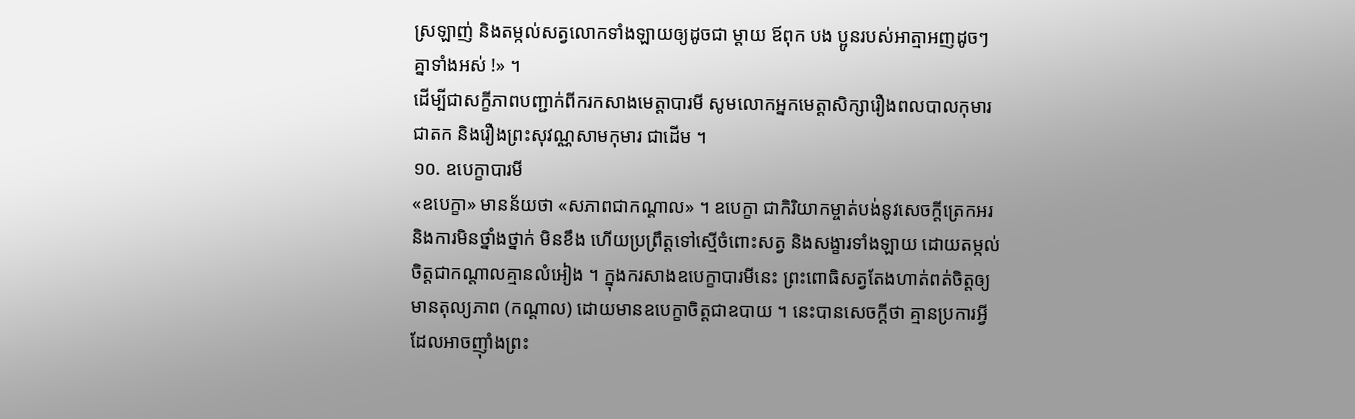ស្រឡាញ់ និងតម្កល់សត្វលោកទាំងឡាយឲ្យដូចជា ម្ដាយ ឪពុក បង ប្អូនរបស់អាត្មាអញដូចៗគ្នាទាំងអស់ !» ។
ដើម្បីជាសក្ខីភាពបញ្ជាក់ពីករកសាងមេត្តាបារមី សូមលោកអ្នកមេត្តាសិក្សារឿងពលបាលកុមារជាតក និងរឿងព្រះសុវណ្ណសាមកុមារ ជាដើម ។
១០. ឧបេក្ខាបារមី
«ឧបេក្ខា» មានន័យថា «សភាពជាកណ្ដាល» ។ ឧបេក្ខា ជាកិរិយាកម្ចាត់បង់នូវសេចក្ដីត្រេកអរ និងការមិនថ្នាំងថ្នាក់ មិនខឹង ហើយប្រព្រឹត្តទៅស្មើចំពោះសត្វ និងសង្ខារទាំងឡាយ ដោយតម្កល់ចិត្តជាកណ្ដាលគ្មានលំអៀង ។ ក្នុងករសាងឧបេក្ខាបារមីនេះ ព្រះពោធិសត្វតែងហាត់ពត់ចិត្តឲ្យមានតុល្យភាព (កណ្ដាល) ដោយមានឧបេក្ខាចិត្តជាឧបាយ ។ នេះបានសេចក្ដីថា គ្មានប្រការអ្វីដែលអាចញ៉ាំងព្រះ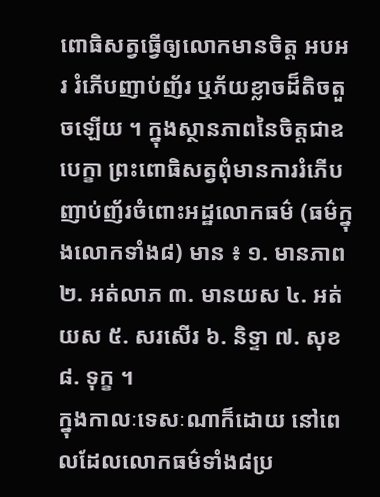ពោធិសត្វធ្វើឲ្យលោកមានចិត្ត អបអរ រំភើបញាប់ញ័រ ឬភ័យខ្លាចដ៏តិចតួចឡើយ ។ ក្នុងស្ថានភាពនៃចិត្តជាឧបេក្ខា ព្រះពោធិសត្វពុំមានការរំភើបញាប់ញ័រចំពោះអដ្ឋលោកធម៌ (ធម៌ក្នុងលោកទាំង៨) មាន ៖ ១. មានភាព ២. អត់លាភ ៣. មានយស ៤. អត់យស ៥. សរសើរ ៦. និទ្ទា ៧. សុខ ៨. ទុក្ខ ។
ក្នុងកាលៈទេសៈណាក៏ដោយ នៅពេលដែលលោកធម៌ទាំង៨ប្រ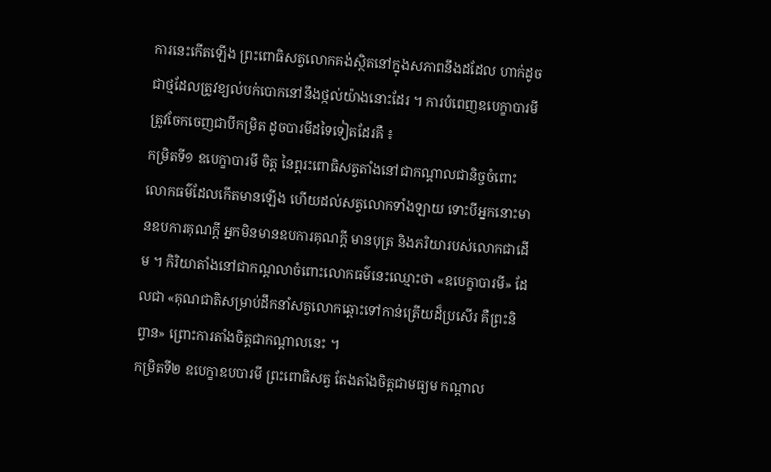ការនេះកើតឡើង ព្រះពោធិសត្វលោកគង់ស្ថិតនៅក្នុងសភាពនឹងដដែល ហាក់ដូចជាថ្មដែលត្រូវខ្យល់បក់បោកនៅនឹងថ្កល់យ៉ាងនោះដែរ ។ ការបំពេញឧបេក្ខាបារមីត្រូវចែកចេញជាបីកម្រិត ដូចបារមីដទៃទៀតដែរគឺ ៖
កម្រិតទី១ ឧបេក្ខាបារមី ចិត្ត នៃព្ដរះពោធិសត្វតាំងនៅជាកណ្ដាលជានិច្ចចំពោះលោកធម៌ដែលកើតមានឡើង ហើយដល់សត្វលោកទាំងឡាយ ទោះបីអ្នកនោះមានឧបការគុណក្ដី អ្នកមិនមានឧបការគុណក្ដី មានបុត្រ និងភរិយារបស់លោកជាដើម ។ កិរិយាតាំងនៅជាកណ្ដលាចំពោះលោកធម៌នេះឈ្មោះថា «ឧបេក្ខាបារមី» ដែលជា «គុណជាតិសម្រាប់ដឹកនាំសត្វលោកឆ្ពោះទៅកាន់ត្រើយដ៏ប្រសើរ គឺព្រះនិព្វាន» ព្រោះការតាំងចិត្តជាកណ្ដាលនេះ ។
កម្រិតទី២ ឧបេក្ខាឧបបារមី ព្រះពោធិសត្វ តែងតាំងចិត្តជាមធ្យម កណ្ដាល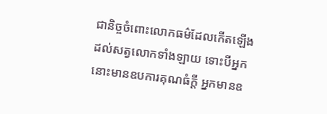ជានិច្ចចំពោះលោកធម៌ដែលកើតឡើងដល់សត្វលោកទាំងឡាយ ទោះបីអ្នកនោះមានឧបការគុណធំក្ដី អ្នកមានឧ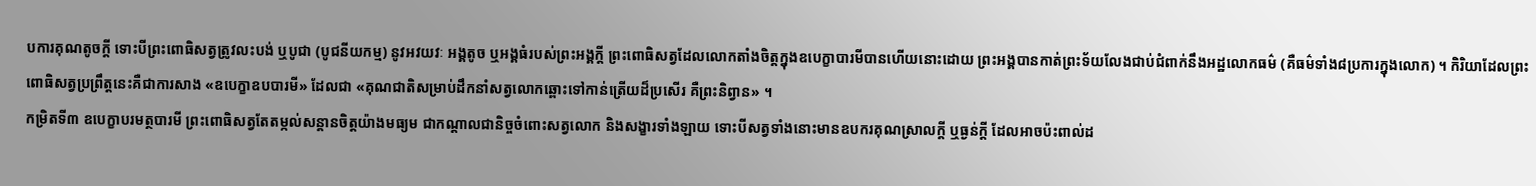បការគុណតូចក្ដី ទោះបីព្រះពោធិសត្វត្រូវលះបង់ ឬបូជា (បូជនីយកម្ម) នូវអវយវៈ អង្គតូច ឬអង្គធំរបស់ព្រះអង្គក្ដី ព្រះពោធិសត្វដែលលោកតាំងចិត្តក្នុងឧបេក្ខាបារមីបានហើយនោះដោយ ព្រះអង្គបានកាត់ព្រះទ័យលែងជាប់ជំពាក់នឹងអដ្ឋលោកធម៌ (គឺធម៌ទាំង៨ប្រការក្នុងលោក) ។ កិរិយាដែលព្រះពោធិសត្វប្រព្រឹត្តនេះគឺជាការសាង «ឧបេក្ខាឧបបារមី» ដែលជា «គុណជាតិសម្រាប់ដឹកនាំសត្វលោកឆ្ពោះទៅកាន់ត្រើយដ៏ប្រសើរ គឺព្រះនិព្វាន» ។
កម្រិតទី៣ ឧបេក្ខាបរមត្ថបារមី ព្រះពោធិសត្វតែតម្កល់សន្ដានចិត្តយ៉ាងមធ្យម ជាកណ្ដាលជានិច្ចចំពោះសត្វលោក និងសង្ខារទាំងឡាយ ទោះបីសត្វទាំងនោះមានឧបករគុណស្រាលក្ដី ឬធ្ងន់ក្ដី ដែលអាចប៉ះពាល់ដ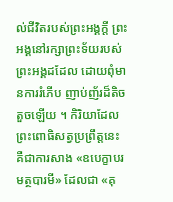ល់ជីវិតរបស់ព្រះអង្គក្ដី ព្រះអង្គនៅរក្សាព្រះទ័យរបស់ព្រះអង្គដដែល ដោយពុំមានការរំភើប ញាប់ញ័រដ៏តិចតួចឡើយ ។ កិរិយាដែលព្រះពោធិសត្វប្រព្រឹត្តនេះ គឺជាការសាង «ឧបេក្ខាបរមត្ថបារមី» ដែលជា «គុ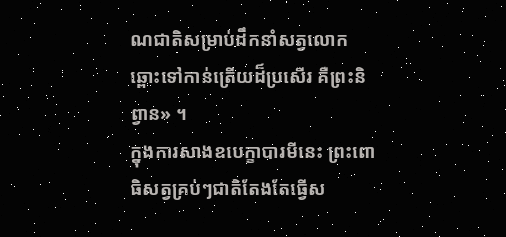ណជាតិសម្រាប់ដឹកនាំសត្វលោកឆ្ពោះទៅកាន់ត្រើយដ៏ប្រសើរ គឺព្រះនិព្វាន» ។
ក្នុងការសាងឧបេក្ខាបារមីនេះ ព្រះពោធិសត្វគ្រប់ៗជាតិតែងតែធ្វើស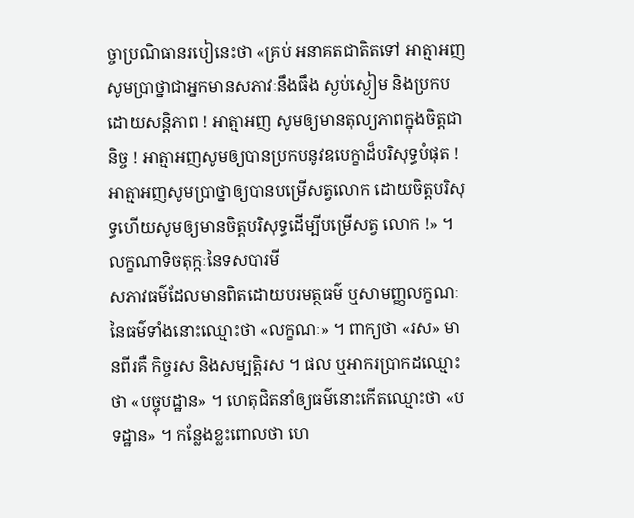ច្ចាប្រណិធានរបៀនេះថា «គ្រប់ អនាគតជាតិតទៅ អាត្មាអញសូមប្រាថ្នាជាអ្នកមានសភាវៈនឹងធឹង ស្ងប់ស្ងៀម និងប្រកបដោយសន្តិភាព ! អាត្មាអញ សូមឲ្យមានតុល្យភាពក្នុងចិត្តជានិច្ច ! អាត្មាអញសូមឲ្យបានប្រកបនូវឧបេក្ខាដ៏បរិសុទ្ធបំផុត ! អាត្មាអញសូមប្រាថ្នាឲ្យបានបម្រើសត្វលោក ដោយចិត្តបរិសុទ្ធហើយសូមឲ្យមានចិត្តបរិសុទ្ធដើម្បីបម្រើសត្វ លោក !» ។
លក្ខណាទិចតុក្កៈនៃទសបារមី
សភាវធម៌ដែលមានពិតដោយបរមត្ថធម៌ ឬសាមញ្ញលក្ខណៈនៃធម៌ទាំងនោះឈ្មោះថា «លក្ខណៈ» ។ ពាក្យថា «រស» មានពីរគឺ កិច្ចរស និងសម្បត្តិរស ។ ផល ឬអាករប្រាកដឈ្មោះថា «បច្ចុបដ្ឋាន» ។ ហេតុជិតនាំឲ្យធម៌នោះកើតឈ្មោះថា «បទដ្ឋាន» ។ កន្លែងខ្លះពោលថា ហេ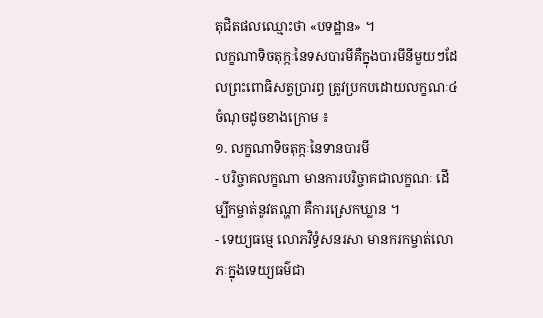តុជិតផលឈ្មោះថា «បទដ្ឋាន» ។
លក្ខណាទិចតុក្កៈនៃទសបារមីគឺក្នុងបារមីនីមួយៗដែលព្រះពោធិសត្វប្រារព្ធ ត្រូវប្រកបដោយលក្ខណៈ៤ចំណុចដូចខាងក្រោម ៖
១. លក្ខណាទិចតុក្កៈនៃទានបារមី
- បរិច្ចាគលក្ខណា មានការបរិច្ចាគជាលក្ខណៈ ដើម្បីកម្ចាត់នូវតណ្ហា គឺការស្រេកឃ្លាន ។
- ទេយ្យធម្មេ លោភវិទ្ធំសនរសា មានករកម្ចាត់លោភៈក្នុងទេយ្យធម៌ជា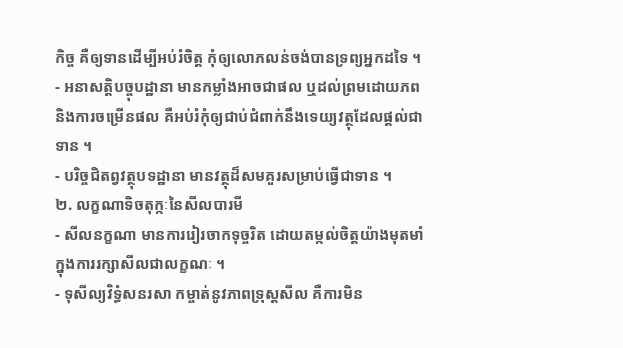កិច្ច គឺឲ្យទានដើម្បីអប់រំចិត្ត កុំឲ្យលោភលន់ចង់បានទ្រព្យអ្នកដទៃ ។
- អនាសត្តិបច្ចុបដ្ឋានា មានកម្លាំងអាចជាផល ឬដល់ព្រមដោយភព និងការចម្រើនផល គឺអប់រំកុំឲ្យជាប់ជំពាក់នឹងទេយ្យវត្ថុដែលផ្ដល់ជាទាន ។
- បរិច្ចជិតព្វវត្ថុបទដ្ឋានា មានវត្ថុដ៏សមគួរសម្រាប់ធ្វើជាទាន ។
២. លក្ខណាទិចតុក្កៈនៃសីលបារមី
- សីលនក្ខណា មានការរៀរចាកទុច្ចរិត ដោយតម្កល់ចិត្តយ៉ាងមុតមាំក្នុងការរក្សាសីលជាលក្ខណៈ ។
- ទុសីល្យវិទ្ធំសនរសា កម្ចាត់នូវភាពទ្រុស្តសីល គឺការមិន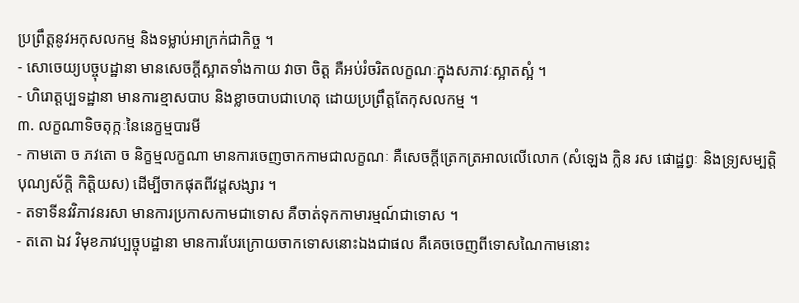ប្រព្រឹត្តនូវអកុសលកម្ម និងទម្លាប់អាក្រក់ជាកិច្ច ។
- សោចេយ្យបច្ចុបដ្ឋានា មានសេចក្ដីស្អាតទាំងកាយ វាចា ចិត្ត គឺអប់រំចរិតលក្ខណៈក្នុងសភាវៈស្អាតស្អំ ។
- ហិរោត្តប្បទដ្ឋានា មានការខ្មាសបាប និងខ្លាចបាបជាហេតុ ដោយប្រព្រឹត្តតែកុសលកម្ម ។
៣. លក្ខណាទិចតុក្កៈនៃនេក្ខម្មបារមី
- កាមតោ ច ភវតោ ច និក្ខម្មលក្ខណា មានការចេញចាកកាមជាលក្ខណៈ គឺសេចក្ដីត្រេកត្រអាលលើលោក (សំឡេង ក្លិន រស ផោដ្ឋព្វៈ និងទ្រ្យសម្បត្តិ បុណ្យស័ក្តិ កិត្តិយស) ដើម្បីចាកផុតពីវដ្ដសង្សារ ។
- តទាទីនវវិភាវនរសា មានការប្រកាសកាមជាទោស គឺចាត់ទុកកាមារម្មណ៍ជាទោស ។
- តតោ ឯវ វិមុខភាវប្បច្ចុបដ្ឋានា មានការបែរក្រោយចាកទោសនោះឯងជាផល គឺគេចចេញពីទោសណៃកាមនោះ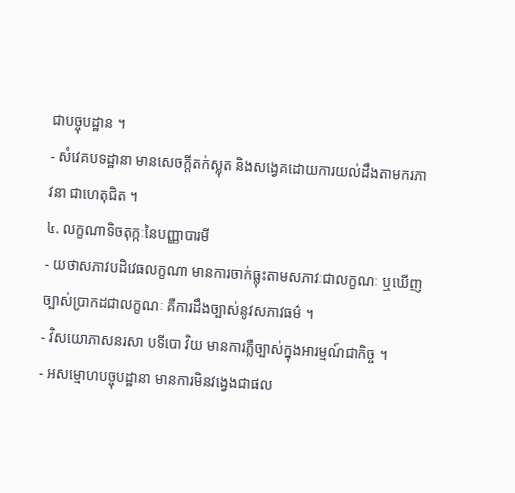ជាបច្ចុបដ្ឋាន ។
- សំវេគបទដ្ឋានា មានសេចក្ដីតក់ស្លុត និងសង្វេគដោយការយល់ដឹងតាមករភាវនា ជាហេតុជិត ។
៤. លក្ខណាទិចតុក្កៈនៃបញ្ញាបារមី
- យថាសភាវបដិវេធលក្ខណា មានការចាក់ធ្លុះតាមសភាវៈជាលក្ខណៈ ឬឃើញច្បាស់ប្រាកដជាលក្ខណៈ គឺការដឹងច្បាស់នូវសភាវធម៌ ។
- វិសយោភាសនរសា បទីបោ វិយ មានការភ្លឺច្បាស់ក្នុងអារម្មណ៍ជាកិច្ច ។
- អសម្មោហបច្ចុបដ្ឋានា មានការមិនវង្វេងជាផល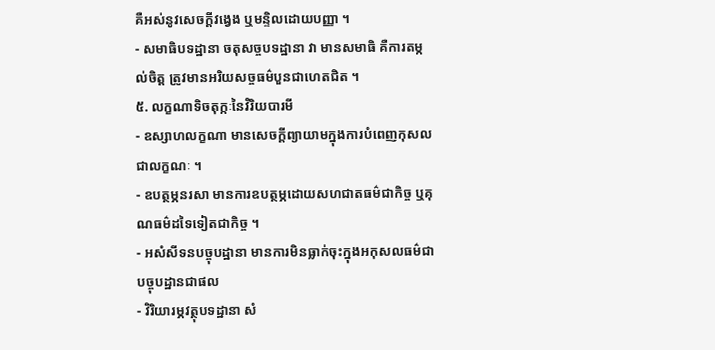គឺអស់នូវសេចក្ដីវង្វេង ឬមន្ទិលដោយបញ្ញា ។
- សមាធិបទដ្ឋានា ចតុសច្ចបទដ្ឋានា វា មានសមាធិ គឺការតម្កល់ចិត្ត ត្រូវមានអរិយសច្ចធម៌បួនជាហេតជិត ។
៥. លក្ខណាទិចតុក្កៈនៃវិរិយបារមី
- ឧស្សាហលក្ខណា មានសេចក្ដីព្យាយាមក្នុងការបំពេញកុសលជាលក្ខណៈ ។
- ឧបត្ថម្ភនរសា មានការឧបត្ថម្ភដោយសហជាតធម៌ជាកិច្ច ឬគុណធម៌ដទៃទៀតជាកិច្ច ។
- អសំសីទនបច្ចុបដ្ឋានា មានការមិនធ្លាក់ចុះក្នុងអកុសលធម៌ជាបច្ចុបដ្ឋានជាផល
- វិរិយារម្ភវត្ថុបទដ្ឋានា សំ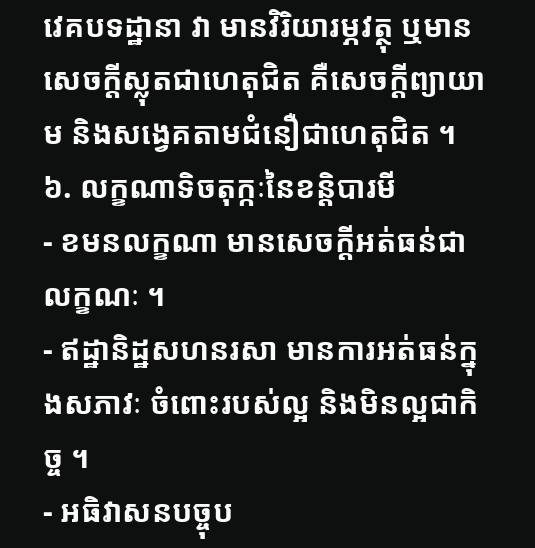វេគបទដ្ឋានា វា មានវិរិយារម្ភវត្ថុ ឬមានសេចក្ដីស្លុតជាហេតុជិត គឺសេចក្ដីព្យាយាម និងសង្វេគតាមជំនឿជាហេតុជិត ។
៦. លក្ខណាទិចតុក្កៈនៃខន្តិបារមី
- ខមនលក្ខណា មានសេចក្ដីអត់ធន់ជាលក្ខណៈ ។
- ឥដ្ឋានិដ្ឋសហនរសា មានការអត់ធន់ក្នុងសភាវៈ ចំពោះរបស់ល្អ និងមិនល្អជាកិច្ច ។
- អធិវាសនបច្ចុប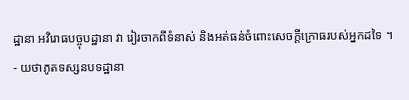ដ្ឋានា អវិរោធបច្ចុបដ្ឋានា វា រៀរចាកពីទំនាស់ និងអត់ធន់ចំពោះសេចក្ដីក្រោធរបស់អ្នកដទៃ ។
- យថាភូតទស្សនបទដ្ឋានា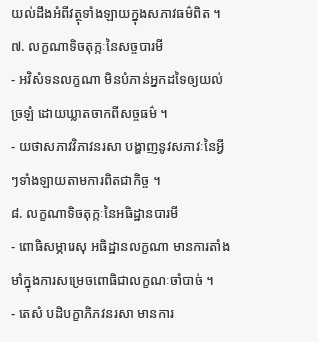យល់ដឹងអំពីវត្ថុទាំងឡាយក្នុងសភាវធម៌ពិត ។
៧. លក្ខណាទិចតុក្កៈនៃសច្ចបារមី
- អវិសំទនលក្ខណា មិនបំភាន់អ្នកដទៃឲ្យយល់ច្រឡំ ដោយឃ្លាតចាកពីសច្ចធម៌ ។
- យថាសភាវវិភាវនរសា បង្ហាញនូវសភាវៈនៃអ្វីៗទាំងឡាយតាមការពិតជាកិច្ច ។
៨. លក្ខណាទិចតុក្កៈនៃអធិដ្ឋានបារមី
- ពោធិសម្ភារេសុ អធិដ្ឋានលក្ខណា មានការតាំងមាំក្នុងការសម្រេចពោធិជាលក្ខណៈចាំបាច់ ។
- តេសំ បដិបក្ខាភិភវនរសា មានការ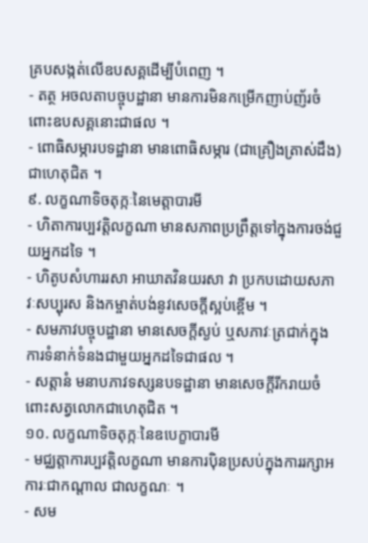គ្របសង្កត់លើឧបសគ្គដើម្បីបំពេញ ។
- តត្ថ អចលតាបច្ចុបដ្ឋានា មានការមិនកម្រើកញាប់ញ័រចំពោះឧបសគ្គនោះជាផល ។
- ពោធិសម្ភារបទដ្ឋានា មានពោធិសម្ភារ (ជាគ្រឿងត្រាស់ដឹង) ជាហេតុជិត ។
៩. លក្ខណាទិចតុក្កៈនៃមេត្តាបារមី
- ហិតាការប្បវត្តិលក្ខណា មានសភាពប្រព្រឹត្តទៅក្នុងការចង់ជួយអ្នកដទៃ ។
- ហិតូបសំហាររសា អាឃាតវិនយរសា វា ប្រកបដោយសភាវៈសប្បុរស និងកម្ចាត់បង់នូវសេចក្ដីស្អប់ខ្ពើម ។
- សមភាវបច្ចុបដ្ឋានា មានសេចក្ដីស្ងប់ ឬសភាវៈត្រជាក់ក្នុងការទំនាក់ទំនងជាមួយអ្នកដទៃជាផល ។
- សត្តានំ មនាបភាវទស្សនបទដ្ឋានា មានសេចក្ដីរីករាយចំពោះសត្វលោកជាហេតុជិត ។
១០. លក្ខណាទិចតុក្កៈនៃឧបេក្ខាបារមី
- មជ្ឈត្តាការប្បវត្តិលក្ខណា មានការប៉ិនប្រសប់ក្នុងការរក្សាអការៈជាកណ្ដាល ជាលក្ខណៈ ។
- សម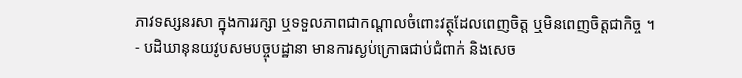ភាវទស្សនរសា ក្នុងការរក្សា ឬទទួលភាពជាកណ្ដាលចំពោះវត្ថុដែលពេញចិត្ត ឬមិនពេញចិត្តជាកិច្ច ។
- បដិឃានុនយវូបសមបច្ចុបដ្ឋានា មានការស្ងប់ក្រោធជាប់ជំពាក់ និងសេច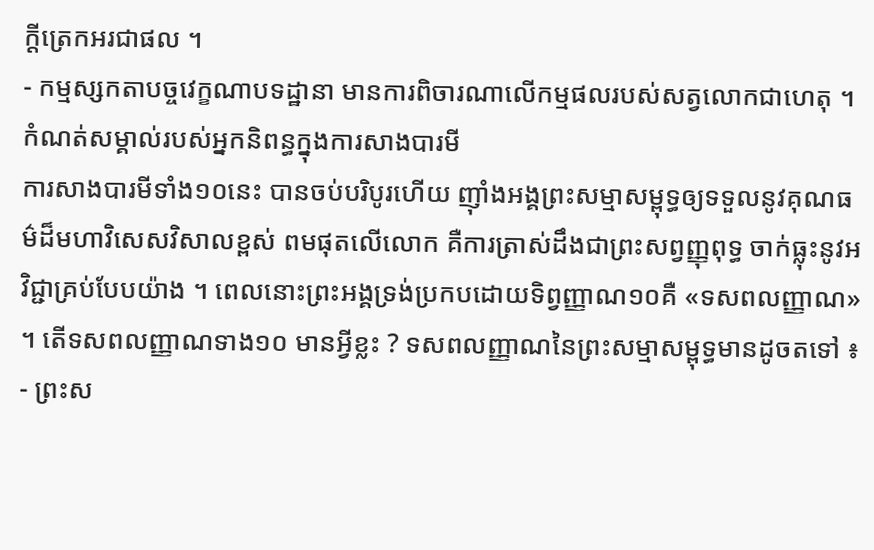ក្ដីត្រេកអរជាផល ។
- កម្មស្សកតាបច្ចវេក្ខណាបទដ្ឋានា មានការពិចារណាលើកម្មផលរបស់សត្វលោកជាហេតុ ។
កំណត់សម្គាល់របស់អ្នកនិពន្ធក្នុងការសាងបារមី
ការសាងបារមីទាំង១០នេះ បានចប់បរិបូរហើយ ញ៉ាំងអង្គព្រះសម្មាសម្ពុទ្ធឲ្យទទួលនូវគុណធម៌ដ៏មហាវិសេសវិសាលខ្ពស់ ពមផុតលើលោក គឺការត្រាស់ដឹងជាព្រះសព្វញ្ញុពុទ្ធ ចាក់ធ្លុះនូវអវិជ្ជាគ្រប់បែបយ៉ាង ។ ពេលនោះព្រះអង្គទ្រង់ប្រកបដោយទិព្វញ្ញាណ១០គឺ «ទសពលញ្ញាណ» ។ តើទសពលញ្ញាណទាង១០ មានអ្វីខ្លះ ? ទសពលញ្ញាណនៃព្រះសម្មាសម្ពុទ្ធមានដូចតទៅ ៖
- ព្រះស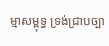ម្មាសម្ពុទ្ធ ទ្រង់ជ្រាបច្បា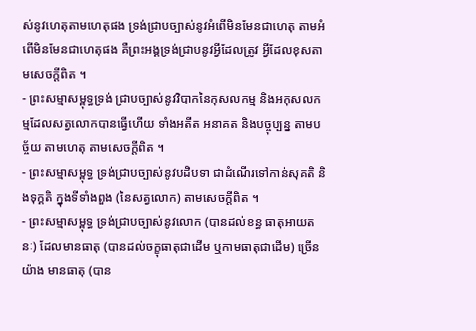ស់នូវហេតុតាមហេតុផង ទ្រង់ជ្រាបច្បាស់នូវអំពើមិនមែនជាហេតុ តាមអំពើមិនមែនជាហេតុផង គឺព្រះអង្គទ្រង់ជ្រាបនូវអ្វីដែលត្រូវ អ្វីដែលខុសតាមសេចក្ដីពិត ។
- ព្រះសម្មាសម្ពុទ្ធទ្រង់ ជ្រាបច្បាស់នូវវិបាកនៃកុសលកម្ម និងអកុសលកម្មដែលសត្វលោកបានធ្វើហើយ ទាំងអតីត អនាគត និងបច្ចុប្បន្ន តាមបច្ច័យ តាមហេតុ តាមសេចក្ដីពិត ។
- ព្រះសម្មាសម្ពុទ្ធ ទ្រង់ជ្រាបច្បាស់នូវបដិបទា ជាដំណើរទៅកាន់សុគតិ និងទុក្គតិ ក្នុងទីទាំងពួង (នៃសត្វលោក) តាមសេចក្ដីពិត ។
- ព្រះសម្មាសម្ពុទ្ធ ទ្រង់ជ្រាបច្បាស់នូវលោក (បានដល់ខន្ធ ធាតុអាយតនៈ) ដែលមានធាតុ (បានដល់ចក្ខុធាតុជាដើម ឬកាមធាតុជាដើម) ច្រើនយ៉ាង មានធាតុ (បាន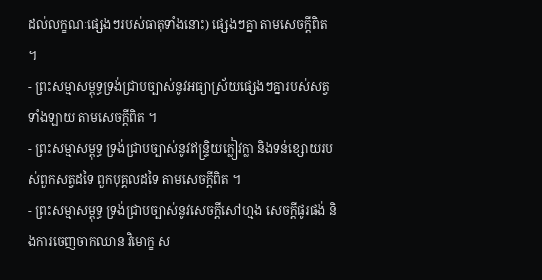ដល់លក្ខណៈផ្សេងៗរបស់ធាតុទាំងនោះ) ផ្សេងៗគ្នា តាមសេចក្ដីពិត ។
- ព្រះសម្មាសម្ពុទ្ធទ្រង់ជ្រាបច្បាស់នូវអធ្យាស្រ័យផ្សេងៗគ្នារបស់សត្វទាំងឡាយ តាមសេចក្ដីពិត ។
- ព្រះសម្មាសម្ពុទ្ធ ទ្រង់ជ្រាបច្បាស់នូវឥន្ទ្រិយក្លៀវក្លា និងទន់ខ្សោយរបស់ពួកសត្វដទៃ ពួកបុគ្គលដទៃ តាមសេចក្ដីពិត ។
- ព្រះសម្មាសម្ពុទ្ធ ទ្រង់ជ្រាបច្បាស់នូវសេចក្ដីសៅហ្មង សេចក្ដីផូរផង់ និងការចេញចាកឈាន វិមោក្ខ ស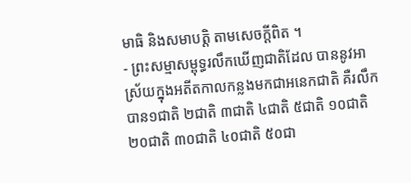មាធិ និងសមាបត្តិ តាមសេចក្ដីពិត ។
- ព្រះសម្មាសម្ពុទ្ធរលឹកឃើញជាតិដែល បាននូវអាស្រ័យក្នុងអតីតកាលកន្លងមកជាអនេកជាតិ គឺរលឹកបាន១ជាតិ ២ជាតិ ៣ជាតិ ៤ជាតិ ៥ជាតិ ១០ជាតិ ២០ជាតិ ៣០ជាតិ ៤០ជាតិ ៥០ជា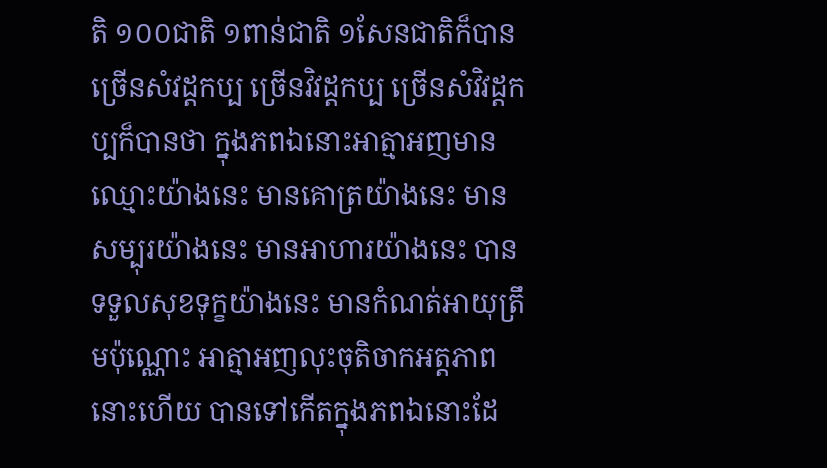តិ ១០០ជាតិ ១ពាន់ជាតិ ១សែនជាតិក៏បាន ច្រើនសំវដ្ដកប្ប ច្រើនវិវដ្ដកប្ប ច្រើនសំវិវដ្ដកប្បក៏បានថា ក្នុងភពឯនោះអាត្មាអញមានឈ្មោះយ៉ាងនេះ មានគោត្រយ៉ាងនេះ មានសម្បុរយ៉ាងនេះ មានអាហារយ៉ាងនេះ បានទទួលសុខទុក្ខយ៉ាងនេះ មានកំណត់អាយុត្រឹមប៉ុណ្ណោះ អាត្មាអញលុះចុតិចាកអត្តភាពនោះហើយ បានទៅកើតក្នុងភពឯនោះដែ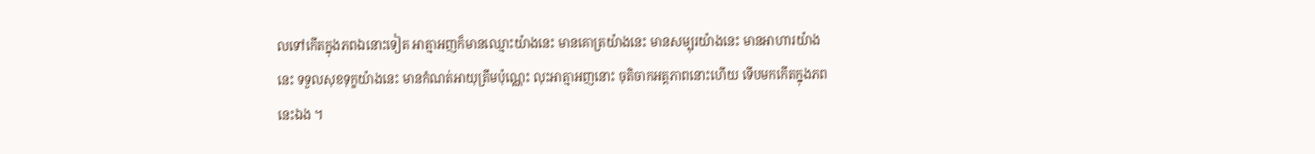លទៅកើតក្នុងភពឯនោះទៀត អាត្មាអញក៏មានឈ្មោះយ៉ាងនេះ មានគោត្រយ៉ាងនេះ មានសម្បុរយ៉ាងនេះ មានអាហារយ៉ាងនេះ ទទួលសុខទុក្ខយ៉ាងនេះ មានកំណត់អាយុត្រឹមប៉ុណ្ណេះ លុះអាត្មាអញនោះ ចុតិចាកអត្តភាពនោះហើយ ទើបមកកើតក្នុងភពនេះឯង ។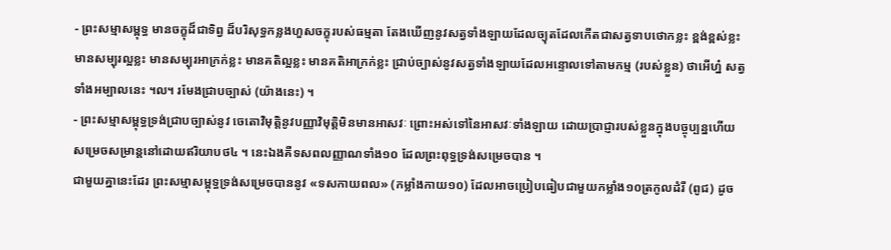- ព្រះសម្មាសម្ពុទ្ធ មានចក្ខុដ៏ជាទិព្វ ដ៏បរិសុទ្ធកន្លងហួសចក្ខុរបស់ធម្មតា តែងឃើញនូវសត្វទាំងឡាយដែលច្យុតដែលកើតជាសត្វទាបថោកខ្លះ ខ្ពង់ខ្ពស់ខ្លះ មានសម្បុរល្អខ្លះ មានសម្បុរអាក្រក់ខ្លះ មានគតិល្អខ្លះ មានគតិអាក្រក់ខ្លះ ជ្រាប់ច្បាស់នូវសត្វទាំងឡាយដែលអន្ទោលទៅតាមកម្ម (របស់ខ្លួន) ថាអើហ្ន៎ សត្វទាំងអម្បាលនេះ ។ល។ រមែងជ្រាបច្បាស់ (យ៉ាងនេះ) ។
- ព្រះសម្មាសម្ពុទ្ធទ្រង់ជ្រាបច្បាស់នូវ ចេតោវិមុត្តិនូវបញ្ញាវិមុត្តិមិនមានអាសវៈ ព្រោះអស់ទៅនៃអាសវៈទាំងឡាយ ដោយប្រាជ្ញារបស់ខ្លួនក្នុងបច្ចុប្បន្នហើយ សម្រេចសម្រាន្តនៅដោយឥរិយាបថ៤ ។ នេះឯងគឺទសពលញ្ញាណទាំង១០ ដែលព្រះពុទ្ធទ្រង់សម្រេចបាន ។
ជាមួយគ្នានេះដែរ ព្រះសម្មាសម្ពុទ្ធទ្រង់សម្រេចបាននូវ «ទសកាយពល» (កម្លាំងកាយ១០) ដែលអាចប្រៀបធៀបជាមួយកម្លាំង១០ត្រកូលដំរី (ពូជ) ដូច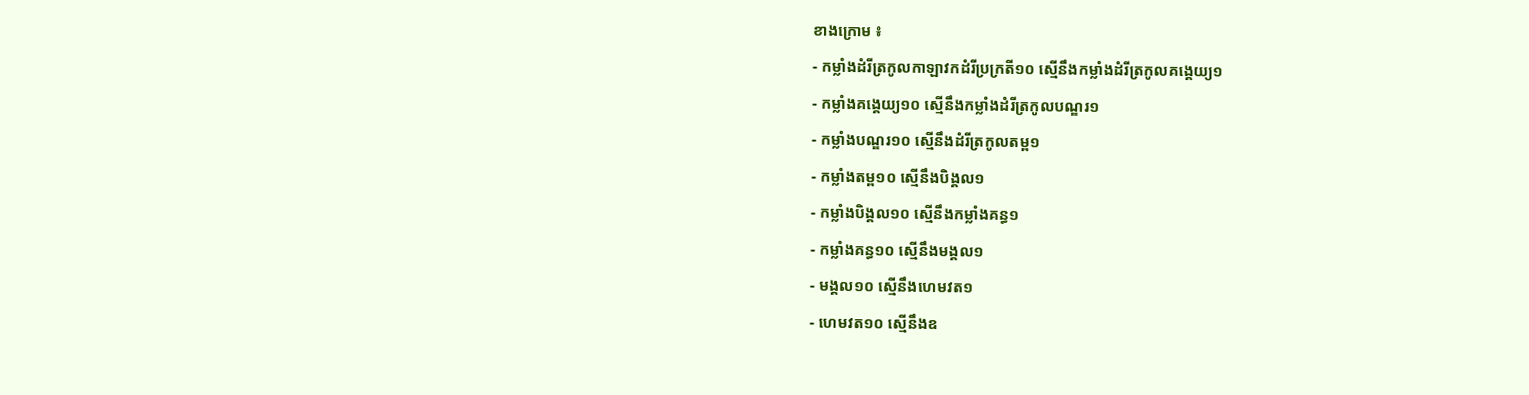ខាងក្រោម ៖
- កម្លាំងដំរីត្រកូលកាឡាវកដំរីប្រក្រតី១០ ស្មើនឹងកម្លាំងដំរីត្រកូលគង្គេយ្យ១
- កម្លាំងគង្គេយ្យ១០ ស្មើនឹងកម្លាំងដំរីត្រកូលបណ្ឌរ១
- កម្លាំងបណ្ឌរ១០ ស្មើនឹងដំរីត្រកូលតម្ព១
- កម្លាំងតម្ព១០ ស្មើនឹងបិង្គល១
- កម្លាំងបិង្គល១០ ស្មើនឹងកម្លាំងគន្ធ១
- កម្លាំងគន្ធ១០ ស្មើនឹងមង្គល១
- មង្គល១០ ស្មើនឹងហេមវត១
- ហេមវត១០ ស្មើនឹងឧ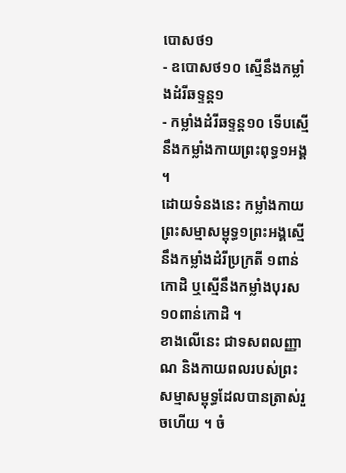បោសថ១
- ឧបោសថ១០ ស្មើនឹងកម្លាំងដំរីឆទ្ទន្ត១
- កម្លាំងដំរីឆទ្ទន្ត១០ ទើបស្មើនឹងកម្លាំងកាយព្រះពុទ្ធ១អង្គ ។
ដោយទំនងនេះ កម្លាំងកាយព្រះសម្មាសម្ពុទ្ធ១ព្រះអង្គស្មើនឹងកម្លាំងដំរីប្រក្រតី ១ពាន់កោដិ ឬស្មើនឹងកម្លាំងបុរស១០ពាន់កោដិ ។
ខាងលើនេះ ជាទសពលញ្ញាណ និងកាយពលរបស់ព្រះសម្មាសម្ពុទ្ធដែលបានត្រាស់រួចហើយ ។ ចំ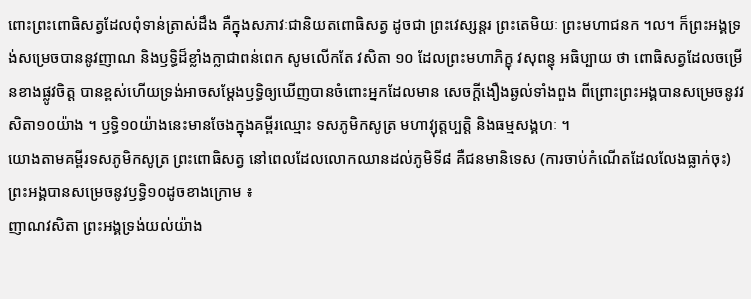ពោះព្រះពោធិសត្វដែលពុំទាន់ត្រាស់ដឹង គឺក្នុងសភាវៈជានិយតពោធិសត្វ ដូចជា ព្រះវេស្សន្ដរ ព្រះតេមិយៈ ព្រះមហាជនក ។ល។ ក៏ព្រះអង្គទ្រង់សម្រេចបាននូវញាណ និងឫទ្ធិដ៏ខ្លាំងក្លាជាពន់ពេក សូមលើកតែ វសិតា ១០ ដែលព្រះមហាភិក្ខុ វសុពន្ធុ អធិប្បាយ ថា ពោធិសត្វដែលចម្រើនខាងផ្លូវចិត្ត បានខ្ពស់ហើយទ្រង់អាចសម្ដែងឫទ្ធិឲ្យឃើញបានចំពោះអ្នកដែលមាន សេចក្ដីងឿងឆ្ងល់ទាំងពួង ពីព្រោះព្រះអង្គបានសម្រេចនូវវសិតា១០យ៉ាង ។ ឫទ្ធិ១០យ៉ាងនេះមានចែងក្នុងគម្ពីរឈ្មោះ ទសភូមិកសូត្រ មហាវ្យុត្តប្បត្តិ និងធម្មសង្គហៈ ។
យោងតាមគម្ពីរទសភូមិកសូត្រ ព្រះពោធិសត្វ នៅពេលដែលលោកឈានដល់ភូមិទី៨ គឺជនមានិទេស (ការចាប់កំណើតដែលលែងធ្លាក់ចុះ) ព្រះអង្គបានសម្រេចនូវឫទ្ធិ១០ដូចខាងក្រោម ៖
ញាណវសិតា ព្រះអង្គទ្រង់យល់យ៉ាង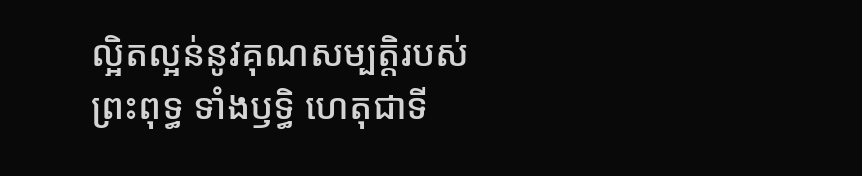ល្អិតល្អន់នូវគុណសម្បត្តិរបស់ព្រះពុទ្ធ ទាំងឫទ្ធិ ហេតុជាទី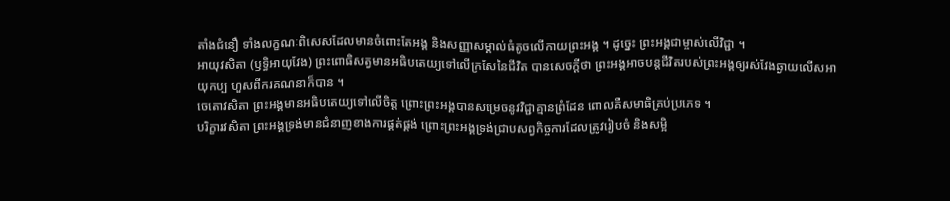តាំងជំនឿ ទាំងលក្ខណៈពិសេសដែលមានចំពោះតែអង្គ និងសញ្ញាសម្គាល់ធំតូចលើកាយព្រះអង្គ ។ ដូច្នេះ ព្រះអង្គជាម្ចាស់លើវិជ្ជា ។
អាយុវសិតា (ឫទ្ធិអាយុវែង) ព្រះពោធិសត្វមានអធិបតេយ្យទៅលើក្រសែនៃជីវិត បានសេចក្ដីថា ព្រះអង្គអាចបន្តជីវិតរបស់ព្រះអង្គឲ្យរស់វែងឆ្ងាយលើសអាយុកប្ប ហួសពីករគណនាក៏បាន ។
ចេតោវសិតា ព្រះអង្គមានអធិបតេយ្យទៅលើចិត្ត ព្រោះព្រះអង្គបានសម្រេចនូវវិជ្ជាគ្មានព្រំដែន ពោលគឺសមាធិគ្រប់ប្រភេទ ។
បរិក្ខារវសិតា ព្រះអង្គទ្រង់មានជំនាញខាងការផ្គត់ផ្គង់ ព្រោះព្រះអង្គទ្រង់ជ្រាបសព្វកិច្ចការដែលត្រូវរៀបចំ និងសម្អិ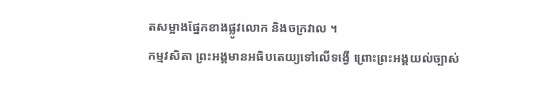តសម្អាងផ្នែកខាងផ្លូវលោក និងចក្រវាល ។
កម្មវសិតា ព្រះអង្គមានអធិបតេយ្យទៅលើទង្វើ ព្រោះព្រះអង្គយល់ច្បាស់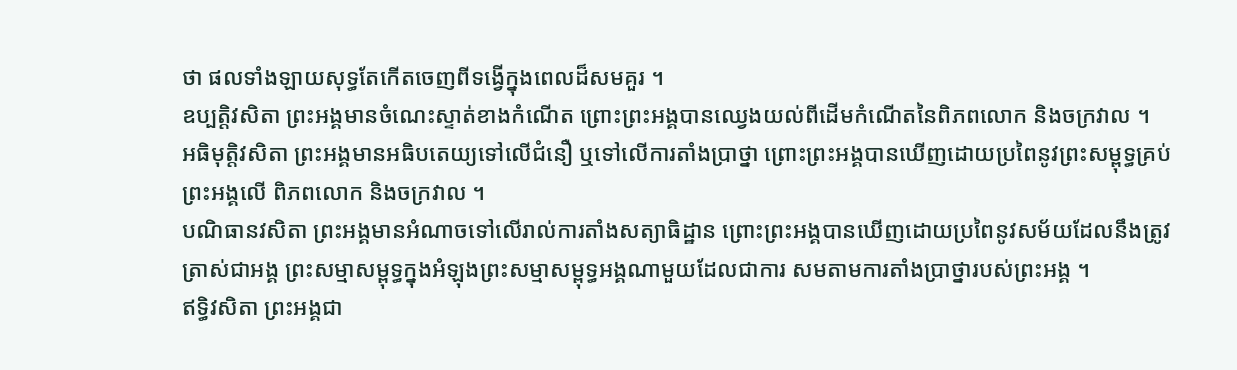ថា ផលទាំងឡាយសុទ្ធតែកើតចេញពីទង្វើក្នុងពេលដ៏សមគួរ ។
ឧប្បត្តិវសិតា ព្រះអង្គមានចំណេះស្ទាត់ខាងកំណើត ព្រោះព្រះអង្គបានឈ្វេងយល់ពីដើមកំណើតនៃពិភពលោក និងចក្រវាល ។
អធិមុត្តិវសិតា ព្រះអង្គមានអធិបតេយ្យទៅលើជំនឿ ឬទៅលើការតាំងប្រាថ្នា ព្រោះព្រះអង្គបានឃើញដោយប្រពៃនូវព្រះសម្ពុទ្ធគ្រប់ព្រះអង្គលើ ពិភពលោក និងចក្រវាល ។
បណិធានវសិតា ព្រះអង្គមានអំណាចទៅលើរាល់ការតាំងសត្យាធិដ្ឋាន ព្រោះព្រះអង្គបានឃើញដោយប្រពៃនូវសម័យដែលនឹងត្រូវត្រាស់ជាអង្គ ព្រះសម្មាសម្ពុទ្ធក្នុងអំឡុងព្រះសម្មាសម្ពុទ្ធអង្គណាមួយដែលជាការ សមតាមការតាំងប្រាថ្នារបស់ព្រះអង្គ ។
ឥទ្ធិវសិតា ព្រះអង្គជា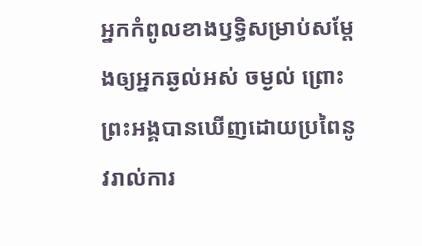អ្នកកំពូលខាងឫទ្ធិសម្រាប់សម្ដែងឲ្យអ្នកឆ្ងល់អស់ ចម្ងល់ ព្រោះព្រះអង្គបានឃើញដោយប្រពៃនូវរាល់ការ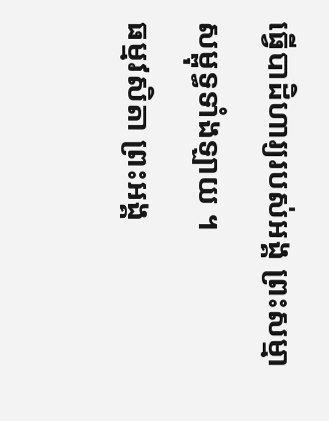ធ្វើបាដិហារ្យរបស់អង្គ ព្រះសម្មាសម្ពុទ្ធទាំងឡាយ ។
ធម្មវសិតា ព្រះអង្គ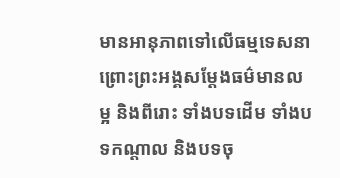មានអានុភាពទៅលើធម្មទេសនា ព្រោះព្រះអង្គសម្ដែងធម៌មានលម្អ និងពីរោះ ទាំងបទដើម ទាំងបទកណ្ដាល និងបទចុ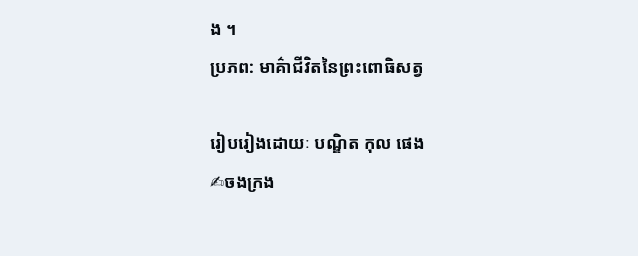ង ។
ប្រភព: មាគ៌ាជីវិតនៃព្រះពោធិសត្វ

រៀបរៀងដោយៈ បណ្ឌិត កុល ផេង
✍ចងក្រង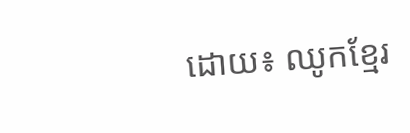ដោយ៖ ឈូកខ្មែរ